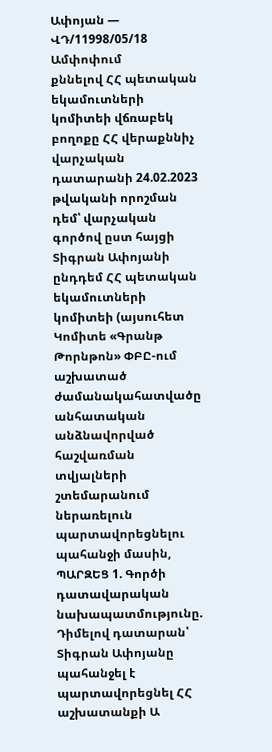Ափոյան — ՎԴ/11998/05/18
Ամփոփում
քննելով ՀՀ պետական եկամուտների կոմիտեի վճռաբեկ բողոքը ՀՀ վերաքննիչ վարչական դատարանի 24.02.2023 թվականի որոշման դեմ՝ վարչական գործով ըստ հայցի Տիգրան Ափոյանի ընդդեմ ՀՀ պետական եկամուտների կոմիտեի (այսուհետ Կոմիտե «Գրանթ Թորնթոն» ՓԲԸ-ում աշխատած ժամանակահատվածը անհատական անձնավորված հաշվառման տվյալների շտեմարանում ներառելուն պարտավորեցնելու պահանջի մասին, ՊԱՐԶԵՑ 1. Գործի դատավարական նախապատմությունը. Դիմելով դատարան՝ Տիգրան Ափոյանը պահանջել է պարտավորեցնել ՀՀ աշխատանքի Ա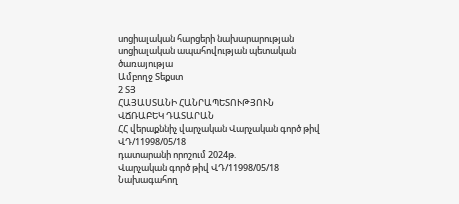սոցիալական հարցերի նախարարության սոցիալական ապահովության պետական ծառայությա
Ամբողջ Տեքստ
2 ՏՅ
ՀԱՅԱՍՏԱՆԻ ՀԱՆՐԱՊԵՏՈՒԹՅՈՒՆ
ՎՃՌԱԲԵԿ ԴԱՏԱՐԱՆ
ՀՀ վերաքննիչ վարչական Վարչական գործ թիվ ՎԴ/11998/05/18
դատարանի որոշում 2024թ.
Վարչական գործ թիվ ՎԴ/11998/05/18
Նախագահող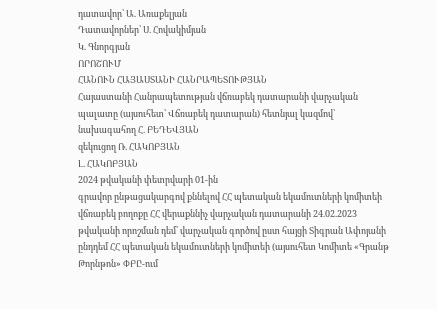դատավոր՝ Ա. Առաքելյան
Դատավորներ՝ Ս. Հովակիմյան
Կ. Գնորգյան
ՈՐՈՇՈՒՄ
ՀԱՆՈՒՆ ՀԱՅԱՍՏԱՆԻ ՀԱՆՐԱՊԵՏՈՒԹՅԱՆ
Հայաստանի Հանրապետության վճռաբեկ դատարանի վարչական պալատը (այսուհետ՝ Վճռաբեկ դատարան) հետնյալ կազմով՝
նախագահող Հ. ԲԵԴԵՎՅԱՆ
զեկուցող Ռ. ՀԱԿՈԲՅԱՆ
Լ. ՀԱԿՈԲՅԱՆ
2024 թվականի փետրվարի 01-ին
գրավոր ընթացակարգով քննելով ՀՀ պետական եկամուտների կոմիտեի վճռաբեկ բողոքը ՀՀ վերաքննիչ վարչական դատարանի 24.02.2023 թվականի որոշման դեմ՝ վարչական գործով ըստ հայցի Տիգրան Ափոյանի ընդդեմ ՀՀ պետական եկամուտների կոմիտեի (այսուհետ Կոմիտե «Գրանթ Թորնթոն» ՓԲԸ-ում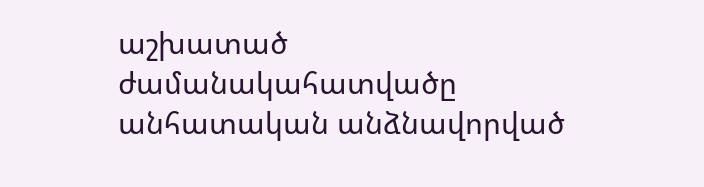աշխատած ժամանակահատվածը անհատական անձնավորված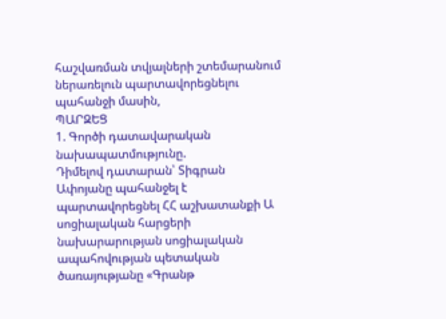հաշվառման տվյալների շտեմարանում ներառելուն պարտավորեցնելու պահանջի մասին,
ՊԱՐԶԵՑ
1. Գործի դատավարական նախապատմությունը.
Դիմելով դատարան՝ Տիգրան Ափոյանը պահանջել է պարտավորեցնել ՀՀ աշխատանքի Ա սոցիալական հարցերի նախարարության սոցիալական ապահովության պետական ծառայությանը «Գրանթ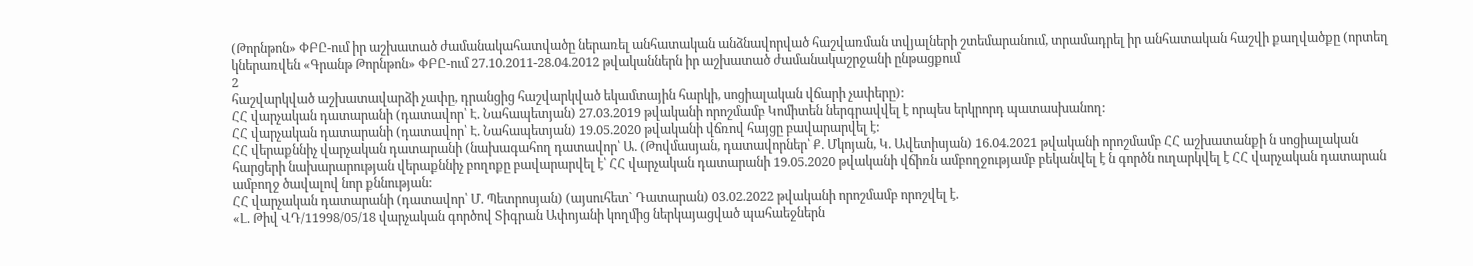(Թորնթոն» ՓԲԸ-ում իր աշխատած ժամանակահատվածը ներառել անհատական անձնավորված հաշվառման տվյալների շտեմարանում, տրամադրել իր անհատական հաշվի քաղվածքը (որտեղ կներառվեն «Գրանթ Թորնթոն» ՓԲԸ-ում 27.10.2011-28.04.2012 թվականներն իր աշխատած ժամանակաշրջանի ընթացքում
2
հաշվարկված աշխատավարձի չափը, դրանցից հաշվարկված եկամտային հարկի, սոցիալական վճարի չափերը):
ՀՀ վարչական դատարանի (դատավոր՝ Է. Նահապետյան) 27.03.2019 թվականի որոշմամբ Կոմիտեն ներգրավվել է որպես երկրորդ պատասխանող:
ՀՀ վարչական դատարանի (դատավոր՝ Է. Նահապետյան) 19.05.2020 թվականի վճռով հայցը բավարարվել է:
ՀՀ վերաքննիչ վարչական դատարանի (նախագահող դատավոր՝ Ա. (Թովմասյան, դատավորներ՝ Ք. Մկոյան, Կ. Ավետիսյան) 16.04.2021 թվականի որոշմամբ ՀՀ աշխատանքի ն սոցիալական հարցերի նախարարության վերաքննիչ բողոքը բավարարվել է՝ ՀՀ վարչական դատարանի 19.05.2020 թվականի վճիռն ամբողջությամբ բեկանվել է ն գործն ուղարկվել է ՀՀ վարչական դատարան ամբողջ ծավալով նոր քննության:
ՀՀ վարչական դատարանի (դատավոր՝ Մ. Պետրոսյան) (այսուհետ` Դատարան) 03.02.2022 թվականի որոշմամբ որոշվել է.
«Լ. Թիվ ՎԴ/11998/05/18 վարչական գործով Տիգրան Ափոյանի կողմից ներկայացված պահաեջներն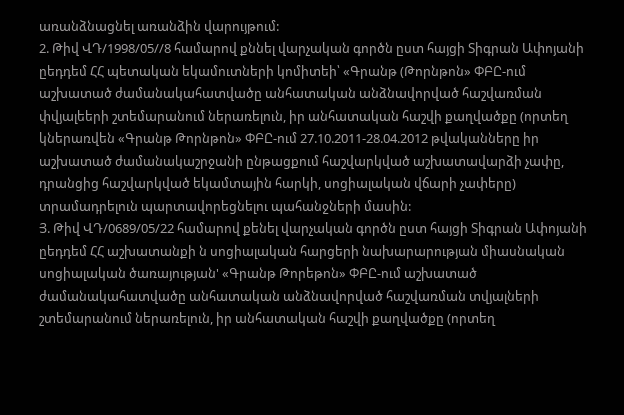առանձնացնել առանձին վարույթում:
2. Թիվ ՎԴ/1998/05//8 համարով քննել վարչական գործն ըստ հայցի Տիգրան Ափոյանի ըեդդեմ ՀՀ պետական եկամուտների կոմիտեի՝ «Գրանթ (Թորնթոն» ՓԲԸ-ում աշխատած ժամանակահատվածը անհատական անձնավորված հաշվառման փվյալեերի շտեմարանում ներառելուն, իր անհատական հաշվի քաղվածքը (որտեղ կներառվեն «Գրանթ Թորնթոն» ՓԲԸ-ում 27.10.2011-28.04.2012 թվականները իր աշխատած ժամանակաշրջանի ընթացքում հաշվարկված աշխատավարձի չափը, դրանցից հաշվարկված եկամտային հարկի, սոցիալական վճարի չափերը) տրամադրելուն պարտավորեցնելու պահանջների մասին:
Յ. Թիվ ՎԴ/0689/05/22 համարով քենել վարչական գործն ըստ հայցի Տիգրան Ափոյանի ըեդդեմ ՀՀ աշխատանքի ն սոցիալական հարցերի նախարարության միասնական սոցիալական ծառայության' «Գրանթ Թորեթոն» ՓԲԸ-ում աշխատած ժամանակահատվածը անհատական անձնավորված հաշվառման տվյալների շտեմարանում ներառելուն, իր անհատական հաշվի քաղվածքը (որտեղ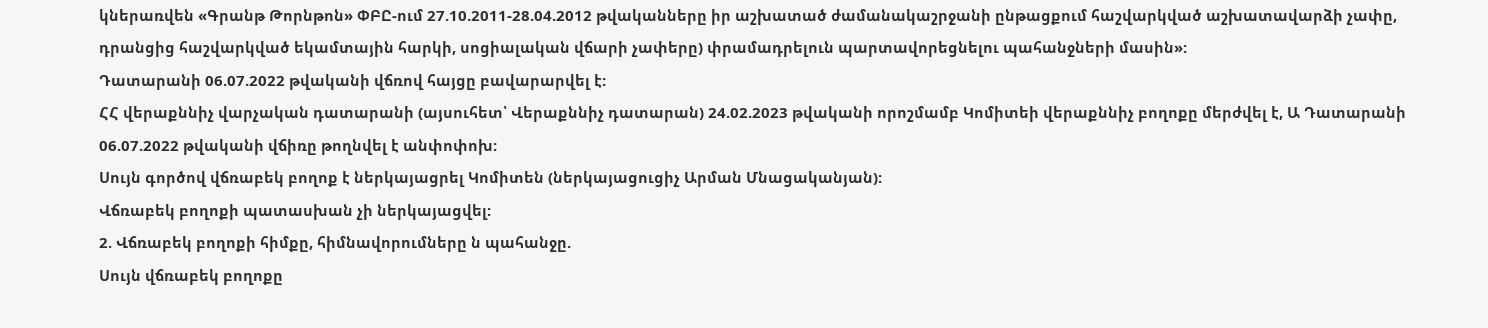կներառվեն «Գրանթ Թորնթոն» ՓԲԸ-ում 27.10.2011-28.04.2012 թվականները իր աշխատած ժամանակաշրջանի ընթացքում հաշվարկված աշխատավարձի չափը, դրանցից հաշվարկված եկամտային հարկի, սոցիալական վճարի չափերը) փրամադրելուն պարտավորեցնելու պահանջների մասին»:
Դատարանի 06.07.2022 թվականի վճռով հայցը բավարարվել է:
ՀՀ վերաքննիչ վարչական դատարանի (այսուհետ՝ Վերաքննիչ դատարան) 24.02.2023 թվականի որոշմամբ Կոմիտեի վերաքննիչ բողոքը մերժվել է, Ա Դատարանի 06.07.2022 թվականի վճիռը թողնվել է անփոփոխ:
Սույն գործով վճռաբեկ բողոք է ներկայացրել Կոմիտեն (ներկայացուցիչ Արման Մնացականյան):
Վճռաբեկ բողոքի պատասխան չի ներկայացվել:
2. Վճռաբեկ բողոքի հիմքը, հիմնավորումները ն պահանջը.
Սույն վճռաբեկ բողոքը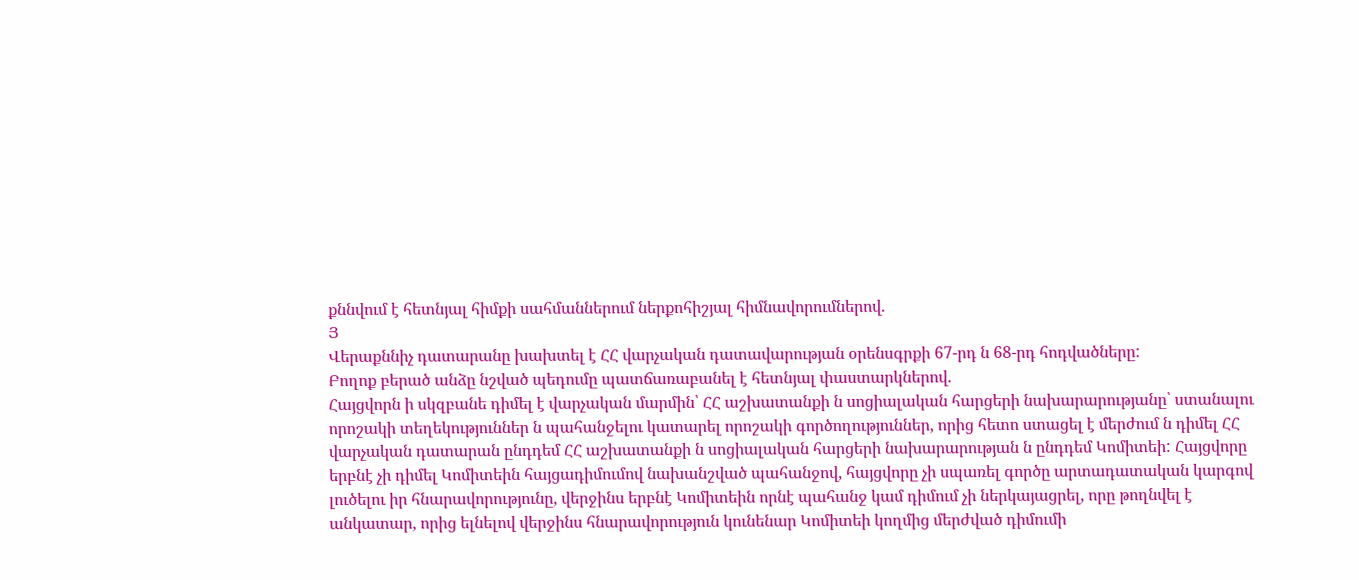քննվում է հետնյալ հիմքի սահմաններում ներքոհիշյալ հիմնավորումներով.
Յ
Վերաքննիչ դատարանը խախտել է ՀՀ վարչական դատավարության օրենսգրքի 67-րդ ն 68-րդ հոդվածները:
Բողոք բերած անձը նշված պեդումը պատճառաբանել է հետնյալ փաստարկներով.
Հայցվորն ի սկզբանե դիմել է վարչական մարմին՝ ՀՀ աշխատանքի ն սոցիալական հարցերի նախարարությանը՝ ստանալու որոշակի տեղեկություններ ն պահանջելու կատարել որոշակի գործողություններ, որից հետո ստացել է մերժում ն դիմել ՀՀ վարչական դատարան ընդդեմ ՀՀ աշխատանքի ն սոցիալական հարցերի նախարարության ն ընդդեմ Կոմիտեի: Հայցվորը երբնէ չի դիմել Կոմիտեին հայցադիմումով նախանշված պահանջով, հայցվորը չի սպառել գործը արտադատական կարգով լուծելու իր հնարավորությունը, վերջինս երբնէ Կոմիտեին որնէ պահանջ կամ դիմում չի ներկայացրել, որը թողնվել է անկատար, որից ելնելով վերջինս հնարավորություն կունենար Կոմիտեի կողմից մերժված դիմումի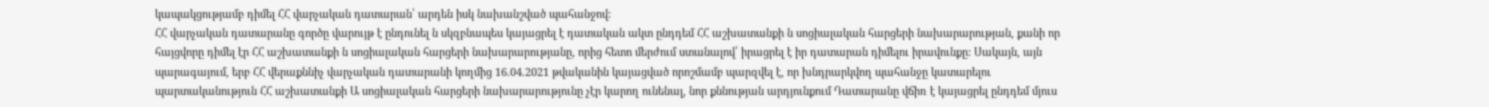կապակցությամբ դիմել ՀՀ վարչական դատարան՝ արդեն իսկ նախանշված պահանջով:
ՀՀ վարչական դատարանը գործը վարույթ է ընդունել ն սկզբնապես կայացրել է դատական ակտ ընդդեմ ՀՀ աշխատանքի ն սոցիալական հարցերի նախարարության, քանի որ հայցվորը դիմել էր ՀՀ աշխատանքի ն սոցիալական հարցերի նախարարությանը, որից հետո մերժում ստանալով՝ իրացրել է իր դատարան դիմելու իրավունքը: Սակայն, այն պարագայում, երբ ՀՀ վերաքննիչ վարչական դատարանի կողմից 16.04.2021 թվականին կայացված որոշմամբ պարզվել է, որ խնդրարկվող պահանջը կատարելու պարտականություն ՀՀ աշխատանքի Ա սոցիալական հարցերի նախարարությունը չէր կարող ունենալ, նոր քննության արդյունքում Դատարանը վճիռ է կայացրել ընդդեմ մյուս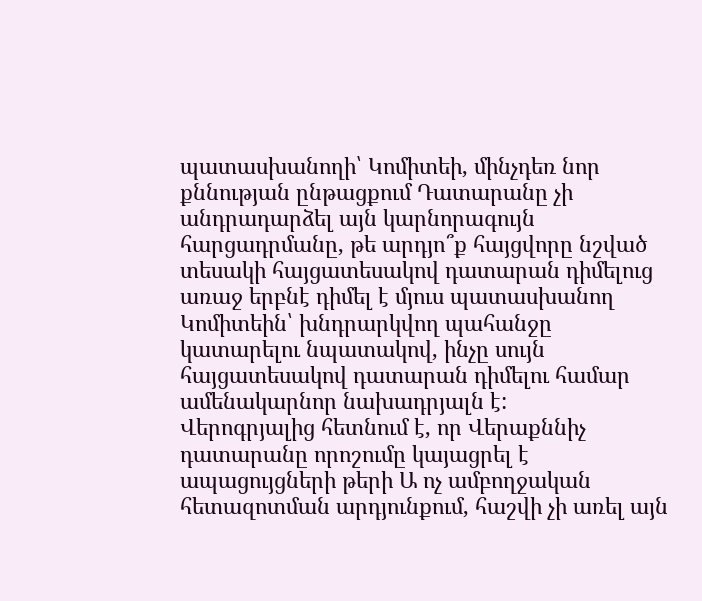պատասխանողի՝ Կոմիտեի, մինչդեռ նոր քննության ընթացքում Դատարանը չի անդրադարձել այն կարնորագույն հարցադրմանը, թե արդյո՞ք հայցվորը նշված տեսակի հայցատեսակով դատարան դիմելուց առաջ երբնէ դիմել է մյուս պատասխանող Կոմիտեին՝ խնդրարկվող պահանջը կատարելու նպատակով, ինչը սույն հայցատեսակով դատարան դիմելու համար ամենակարնոր նախադրյալն է:
Վերոգրյալից հետնում է, որ Վերաքննիչ դատարանը որոշումը կայացրել է ապացույցների թերի Ա ոչ ամբողջական հետազոտման արդյունքում, հաշվի չի առել այն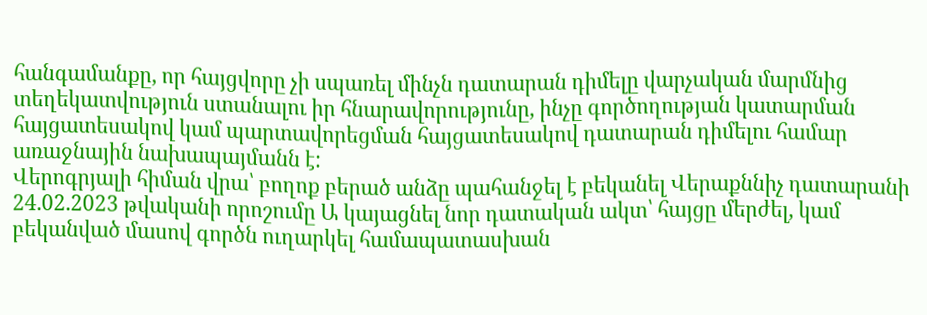հանգամանքը, որ հայցվորը չի սպառել մինչն դատարան դիմելը վարչական մարմնից տեղեկատվություն ստանալու իր հնարավորությունը, ինչը գործողության կատարման հայցատեսակով կամ պարտավորեցման հայցատեսակով դատարան դիմելու համար առաջնային նախապայմանն է:
Վերոգրյալի հիման վրա՝ բողոք բերած անձը պահանջել է բեկանել Վերաքննիչ դատարանի 24.02.2023 թվականի որոշումը Ա կայացնել նոր դատական ակտ՝ հայցը մերժել, կամ բեկանված մասով գործն ուղարկել համապատասխան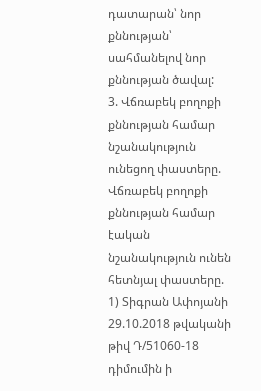դատարան՝ նոր քննության՝ սահմանելով նոր քննության ծավալ:
3. Վճռաբեկ բողոքի քննության համար նշանակություն ունեցող փաստերը.
Վճռաբեկ բողոքի քննության համար էական նշանակություն ունեն հետնյալ փաստերը.
1) Տիգրան Ափոյանի 29.10.2018 թվականի թիվ Դ/51060-18 դիմումին ի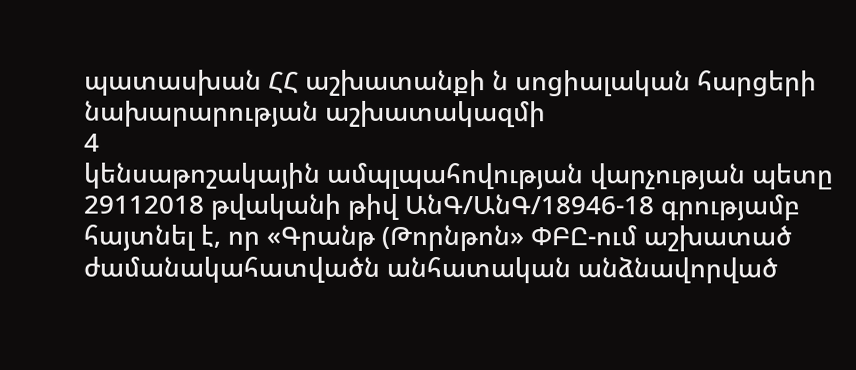պատասխան ՀՀ աշխատանքի ն սոցիալական հարցերի նախարարության աշխատակազմի
4
կենսաթոշակային ամպլպահովության վարչության պետը 29112018 թվականի թիվ ԱնԳ/ԱնԳ/18946-18 գրությամբ հայտնել է, որ «Գրանթ (Թորնթոն» ՓԲԸ-ում աշխատած ժամանակահատվածն անհատական անձնավորված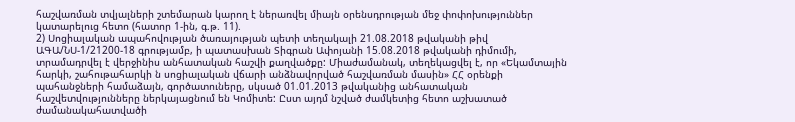հաշվառման տվյալների շտեմարան կարող է ներառվել միայն օրենսդրության մեջ փոփոխություններ կատարելուց հետո (հատոր 1-ին, գ.թ. 11).
2) Սոցիալական ապահովության ծառայության պետի տեղակալի 21.08.2018 թվականի թիվ ԱԳԱ/ՆՍ-1/21200-18 գրությամբ, ի պատասխան Տիգրան Ափոյանի 15.08.2018 թվականի դիմումի, տրամադրվել է վերջինիս անհատական հաշվի քաղվածքը: Միաժամանակ, տեղեկացվել է, որ «Եկամտային հարկի, շահութահարկի ն սոցիալական վճարի անձնավորված հաշվառման մասին» ՀՀ օրենքի պահանջների համաձայն, գործատուները, սկսած 01.01.2013 թվականից անհատական հաշվետվությունները ներկայացնում են Կոմիտե: Ըստ այդմ նշված ժամկետից հետո աշխատած ժամանակահատվածի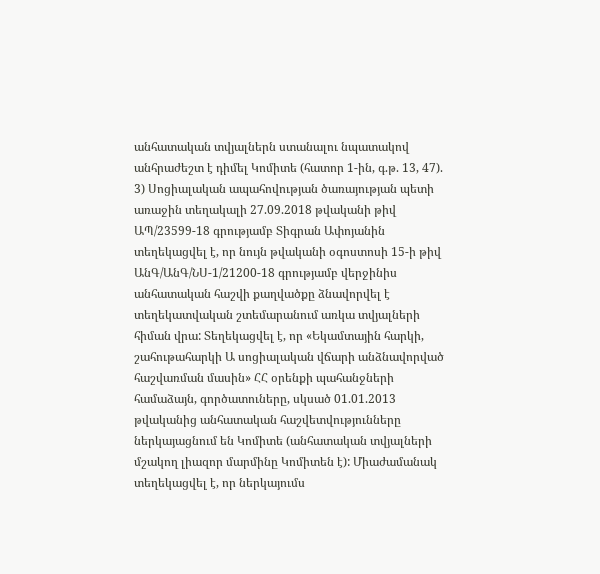անհատական տվյալներն ստանալու նպատակով անհրաժեշտ է դիմել Կոմիտե (հատոր 1-ին, գ.թ. 13, 47).
3) Սոցիալական ապահովության ծառայության պետի առաջին տեղակալի 27.09.2018 թվականի թիվ ԱՊ/23599-18 գրությամբ Տիգրան Ափոյանին տեղեկացվել է, որ նույն թվականի օգոստոսի 15-ի թիվ ԱնԳ/ԱնԳ/ՆՍ-1/21200-18 գրությամբ վերջինիս անհատական հաշվի քաղվածքը ձնավորվել է տեղեկատվական շտեմարանում առկա տվյալների հիման վրա: Տեղեկացվել է, որ «Եկամտային հարկի, շահութահարկի Ա սոցիալական վճարի անձնավորված հաշվառման մասին» ՀՀ օրենքի պահանջների համաձայն, գործատուները, սկսած 01.01.2013 թվականից անհատական հաշվետվությունները ներկայացնում են Կոմիտե (անհատական տվյալների մշակող լիազոր մարմինը Կոմիտեն է): Միաժամանակ տեղեկացվել է, որ ներկայումս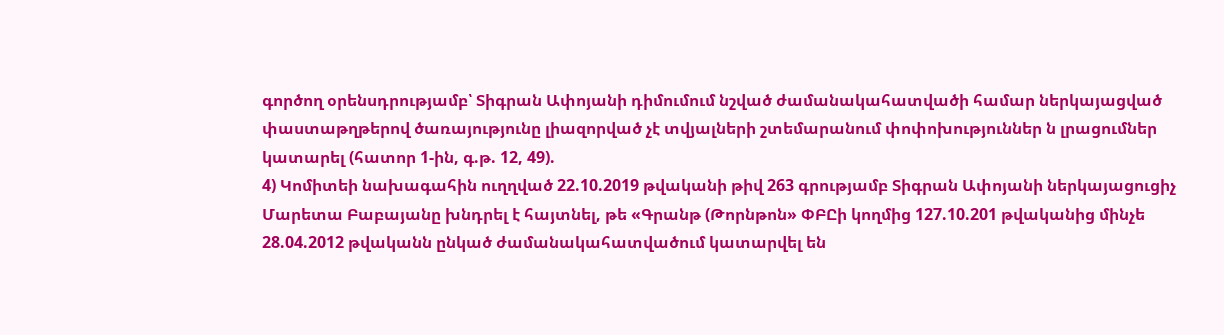գործող օրենսդրությամբ՝ Տիգրան Ափոյանի դիմումում նշված ժամանակահատվածի համար ներկայացված փաստաթղթերով ծառայությունը լիազորված չէ տվյալների շտեմարանում փոփոխություններ ն լրացումներ կատարել (հատոր 1-ին, գ.թ. 12, 49).
4) Կոմիտեի նախագահին ուղղված 22.10.2019 թվականի թիվ 263 գրությամբ Տիգրան Ափոյանի ներկայացուցիչ Մարետա Բաբայանը խնդրել է հայտնել, թե «Գրանթ (Թորնթոն» ՓԲԸի կողմից 127.10.201 թվականից մինչե 28.04.2012 թվականն ընկած ժամանակահատվածում կատարվել են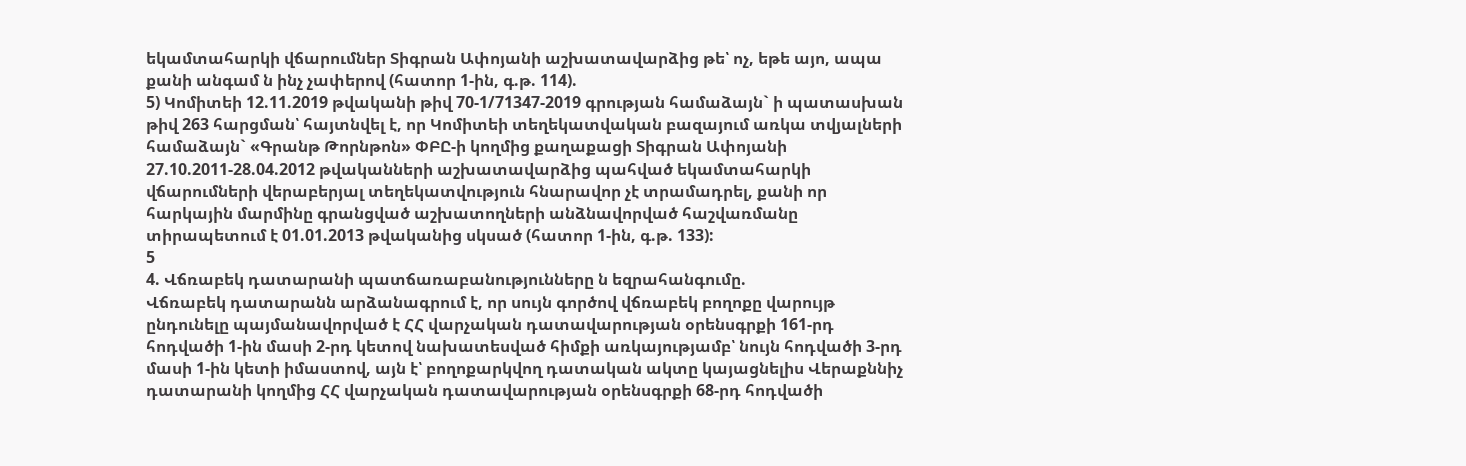եկամտահարկի վճարումներ Տիգրան Ափոյանի աշխատավարձից թե՝ ոչ, եթե այո, ապա քանի անգամ ն ինչ չափերով (հատոր 1-ին, գ.թ. 114).
5) Կոմիտեի 12.11.2019 թվականի թիվ 70-1/71347-2019 գրության համաձայն` ի պատասխան թիվ 263 հարցման՝ հայտնվել է, որ Կոմիտեի տեղեկատվական բազայում առկա տվյալների համաձայն` «Գրանթ Թորնթոն» ՓԲԸ-ի կողմից քաղաքացի Տիգրան Ափոյանի 27.10.2011-28.04.2012 թվականների աշխատավարձից պահված եկամտահարկի վճարումների վերաբերյալ տեղեկատվություն հնարավոր չէ տրամադրել, քանի որ հարկային մարմինը գրանցված աշխատողների անձնավորված հաշվառմանը տիրապետում է 01.01.2013 թվականից սկսած (հատոր 1-ին, գ.թ. 133):
5
4. Վճռաբեկ դատարանի պատճառաբանությունները ն եզրահանգումը.
Վճռաբեկ դատարանն արձանագրում է, որ սույն գործով վճռաբեկ բողոքը վարույթ ընդունելը պայմանավորված է ՀՀ վարչական դատավարության օրենսգրքի 161-րդ հոդվածի 1-ին մասի 2-րդ կետով նախատեսված հիմքի առկայությամբ՝ նույն հոդվածի 3-րդ մասի 1-ին կետի իմաստով, այն է՝ բողոքարկվող դատական ակտը կայացնելիս Վերաքննիչ դատարանի կողմից ՀՀ վարչական դատավարության օրենսգրքի 68-րդ հոդվածի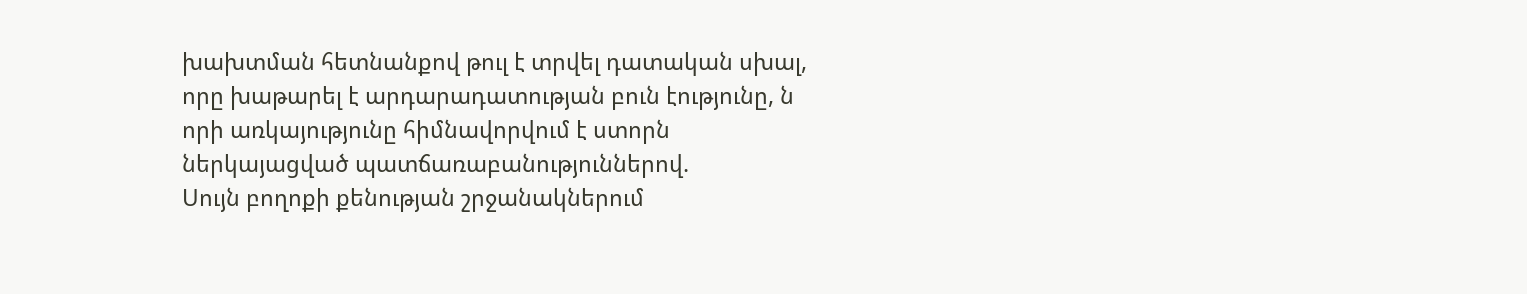խախտման հետնանքով թուլ է տրվել դատական սխալ, որը խաթարել է արդարադատության բուն էությունը, ն որի առկայությունը հիմնավորվում է ստորն ներկայացված պատճառաբանություններով.
Սույն բողոքի քենության շրջանակներում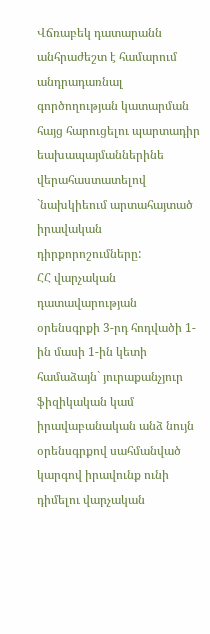Վճռաբեկ դատարանն անհրաժեշտ է համարում անդրադառնալ գործողության կատարման հայց հարուցելու պարտադիր եախապայմաններինե վերահաստատելով `նախկիեում արտահայտած իրավական դիրքորոշումները:
ՀՀ վարչական դատավարության օրենսգրքի 3-րդ հոդվածի 1-ին մասի 1-ին կետի համաձայն` յուրաքանչյուր ֆիզիկական կամ իրավաբանական անձ նույն օրենսգրքով սահմանված կարգով իրավունք ունի դիմելու վարչական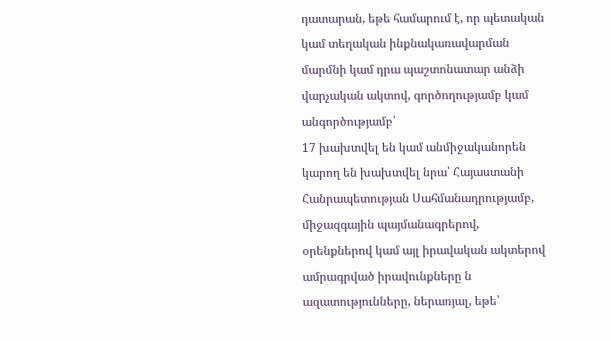դատարան, եթե համարում է, որ պետական կամ տեղական ինքնակառավարման մարմնի կամ դրա պաշտոնատար անձի վարչական ակտով, գործողությամբ կամ անգործությամբ՝
17 խախտվել են կամ անմիջականորեն կարող են խախտվել նրա՝ Հայաստանի Հանրապետության Սահմանադրությամբ, միջազգային պայմանագրերով, օրենքներով կամ այլ իրավական ակտերով ամրագրված իրավունքները ն ազատությունները, ներառյալ, եթե՝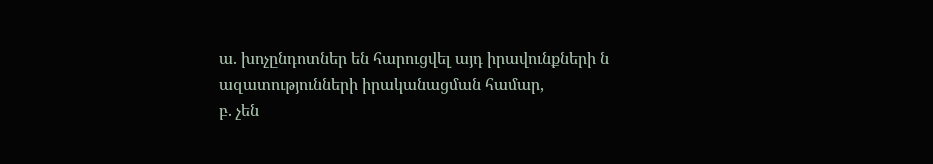ա. խոչընդոտներ են հարուցվել այդ իրավունքների ն ազատությունների իրականացման համար,
բ. չեն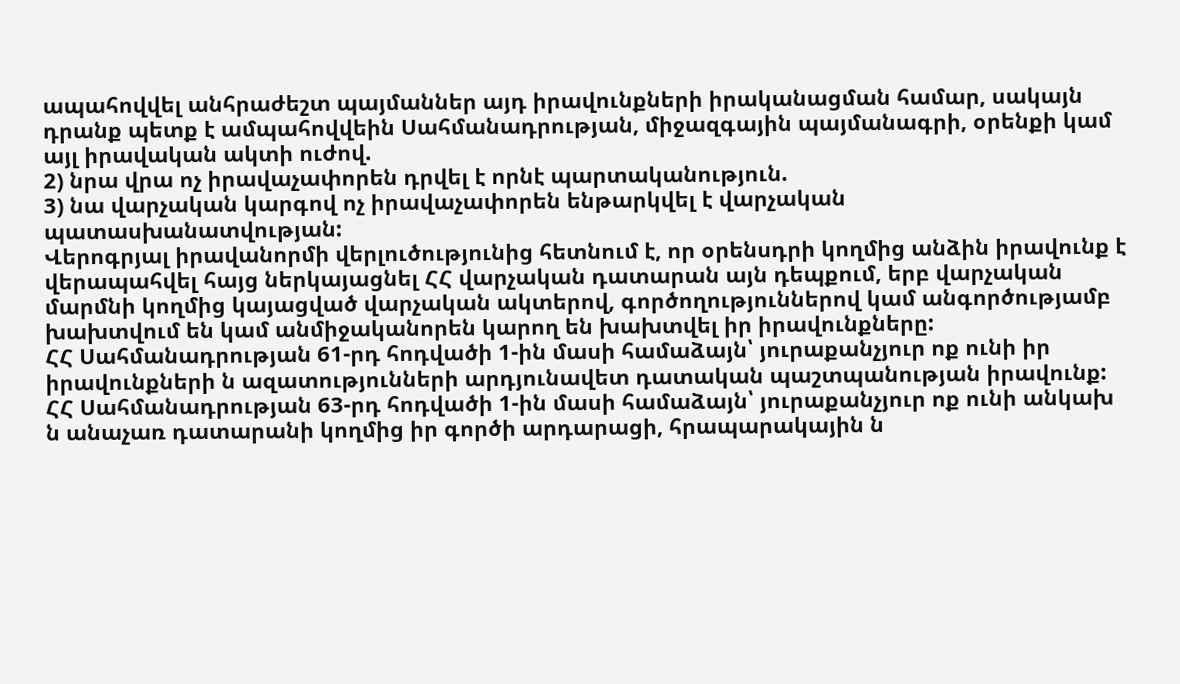ապահովվել անհրաժեշտ պայմաններ այդ իրավունքների իրականացման համար, սակայն դրանք պետք է ամպահովվեին Սահմանադրության, միջազգային պայմանագրի, օրենքի կամ այլ իրավական ակտի ուժով.
2) նրա վրա ոչ իրավաչափորեն դրվել է որնէ պարտականություն.
3) նա վարչական կարգով ոչ իրավաչափորեն ենթարկվել է վարչական պատասխանատվության:
Վերոգրյալ իրավանորմի վերլուծությունից հետնում է, որ օրենսդրի կողմից անձին իրավունք է վերապահվել հայց ներկայացնել ՀՀ վարչական դատարան այն դեպքում, երբ վարչական մարմնի կողմից կայացված վարչական ակտերով, գործողություններով կամ անգործությամբ խախտվում են կամ անմիջականորեն կարող են խախտվել իր իրավունքները:
ՀՀ Սահմանադրության 61-րդ հոդվածի 1-ին մասի համաձայն՝ յուրաքանչյուր ոք ունի իր իրավունքների ն ազատությունների արդյունավետ դատական պաշտպանության իրավունք:
ՀՀ Սահմանադրության 63-րդ հոդվածի 1-ին մասի համաձայն՝ յուրաքանչյուր ոք ունի անկախ ն անաչառ դատարանի կողմից իր գործի արդարացի, հրապարակային ն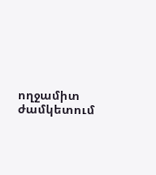ողջամիտ ժամկետում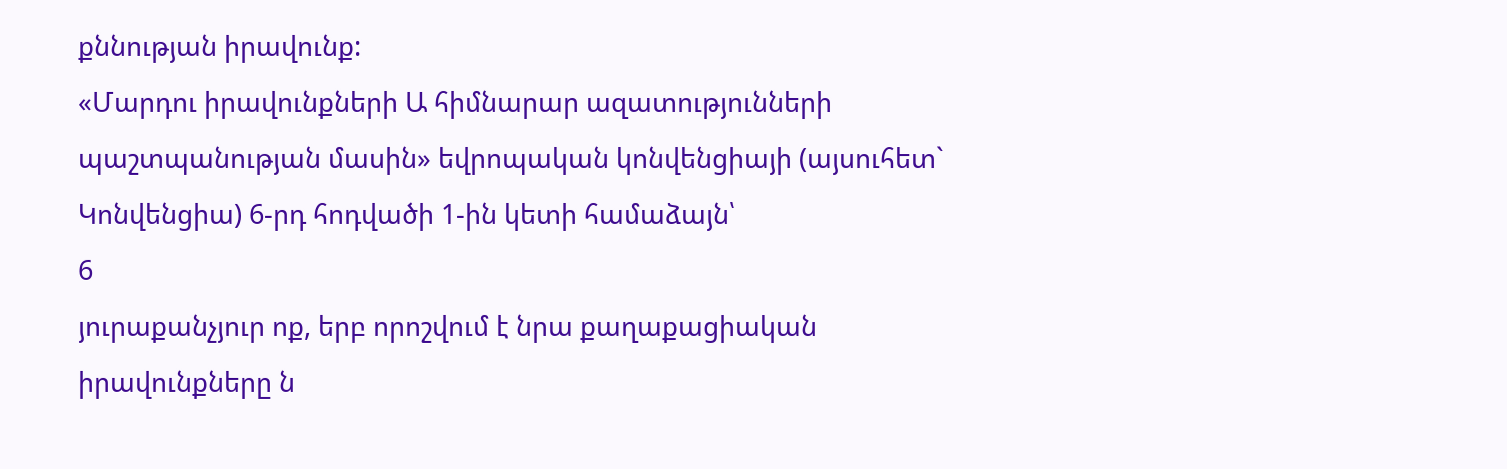քննության իրավունք:
«Մարդու իրավունքների Ա հիմնարար ազատությունների պաշտպանության մասին» եվրոպական կոնվենցիայի (այսուհետ` Կոնվենցիա) 6-րդ հոդվածի 1-ին կետի համաձայն՝
6
յուրաքանչյուր ոք, երբ որոշվում է նրա քաղաքացիական իրավունքները ն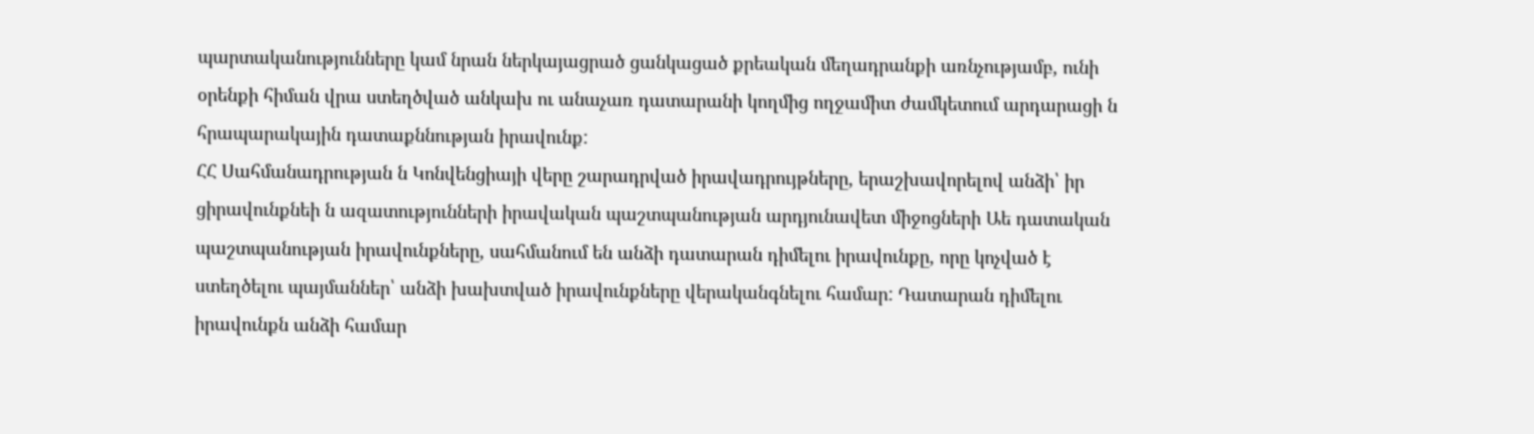պարտականությունները կամ նրան ներկայացրած ցանկացած քրեական մեղադրանքի առնչությամբ, ունի օրենքի հիման վրա ստեղծված անկախ ու անաչառ դատարանի կողմից ողջամիտ ժամկետում արդարացի ն հրապարակային դատաքննության իրավունք:
ՀՀ Սահմանադրության ն Կոնվենցիայի վերը շարադրված իրավադրույթները, երաշխավորելով անձի՝ իր ցիրավունքնեի ն ազատությունների իրավական պաշտպանության արդյունավետ միջոցների Աե դատական պաշտպանության իրավունքները, սահմանում են անձի դատարան դիմելու իրավունքը, որը կոչված է ստեղծելու պայմաններ՝ անձի խախտված իրավունքները վերականգնելու համար: Դատարան դիմելու իրավունքն անձի համար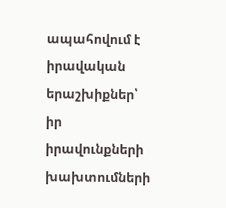ապահովում է իրավական երաշխիքներ՝ իր իրավունքների խախտումների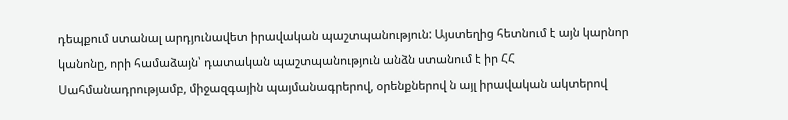դեպքում ստանալ արդյունավետ իրավական պաշտպանություն: Այստեղից հետնում է այն կարնոր կանոնը, որի համաձայն՝ դատական պաշտպանություն անձն ստանում է իր ՀՀ Սահմանադրությամբ, միջազգային պայմանագրերով, օրենքներով ն այլ իրավական ակտերով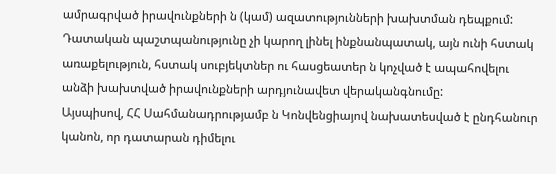ամրագրված իրավունքների ն (կամ) ազատությունների խախտման դեպքում: Դատական պաշտպանությունը չի կարող լինել ինքնանպատակ, այն ունի հստակ առաքելություն, հստակ սուբյեկտներ ու հասցեատեր ն կոչված է ապահովելու անձի խախտված իրավունքների արդյունավետ վերականգնումը:
Այսպիսով, ՀՀ Սահմանադրությամբ ն Կոնվենցիայով նախատեսված է ընդհանուր կանոն, որ դատարան դիմելու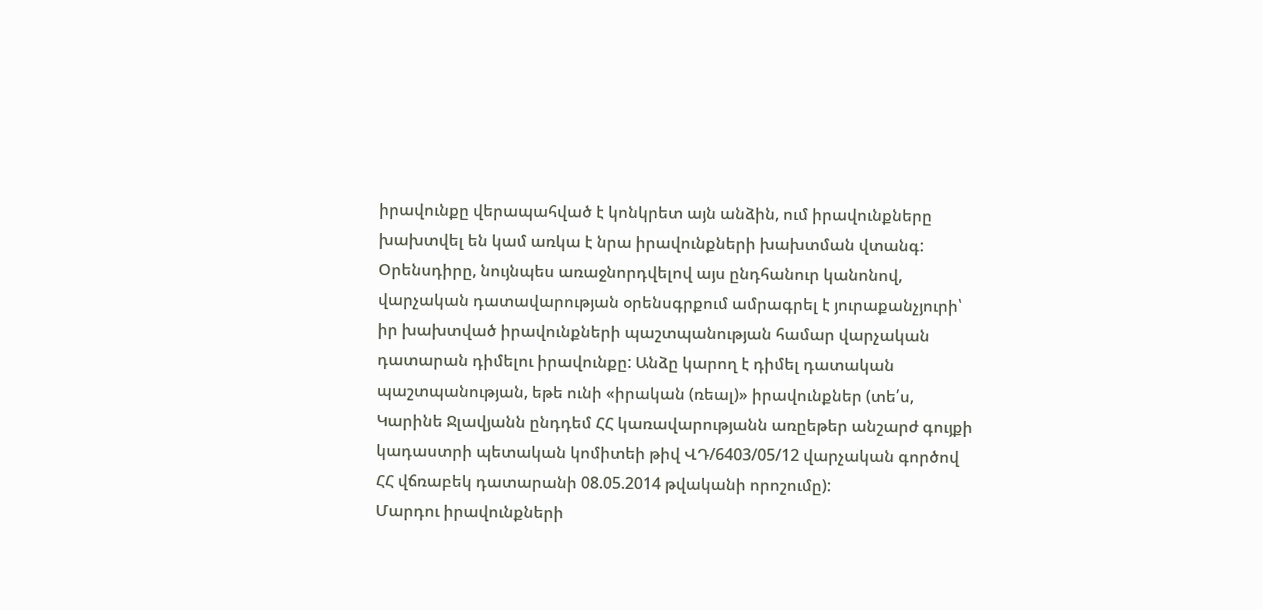իրավունքը վերապահված է կոնկրետ այն անձին, ում իրավունքները խախտվել են կամ առկա է նրա իրավունքների խախտման վտանգ: Օրենսդիրը, նույնպես առաջնորդվելով այս ընդհանուր կանոնով, վարչական դատավարության օրենսգրքում ամրագրել է յուրաքանչյուրի՝ իր խախտված իրավունքների պաշտպանության համար վարչական դատարան դիմելու իրավունքը: Անձը կարող է դիմել դատական պաշտպանության, եթե ունի «իրական (ռեալ)» իրավունքներ (տե՛ս, Կարինե Ջլավյանն ընդդեմ ՀՀ կառավարությանն առըեթեր անշարժ գույքի կադաստրի պետական կոմիտեի թիվ ՎԴ/6403/05/12 վարչական գործով ՀՀ վճռաբեկ դատարանի 08.05.2014 թվականի որոշումը):
Մարդու իրավունքների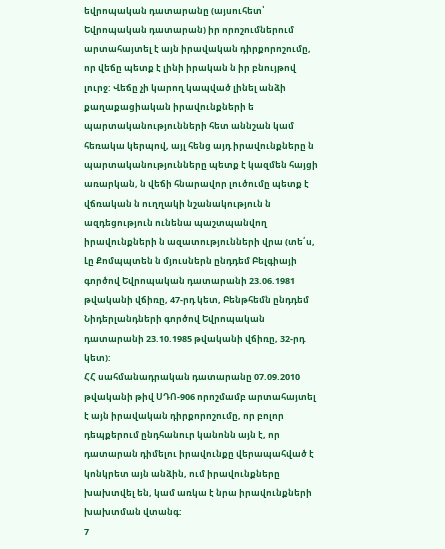եվրոպական դատարանը (այսուհետ՝ Եվրոպական դատարան) իր որոշումներում արտահայտել է այն իրավական դիրքորոշումը, որ վեճը պետք է լինի իրական ն իր բնույթով լուրջ: Վեճը չի կարող կապված լինել անձի քաղաքացիական իրավունքների ե պարտականությունների հետ աննշան կամ հեռակա կերպով, այլ հենց այդ իրավունքները ն պարտականությունները պետք է կազմեն հայցի առարկան, ն վեճի հնարավոր լուծումը պետք է վճռական ն ուղղակի նշանակություն ն ազդեցություն ունենա պաշտպանվող իրավունքների ն ազատությունների վրա (տե՛ս, Լը Քոմպպտեն ն մյուսներն ընդդեմ Բելգիայի գործով Եվրոպական դատարանի 23.06.1981 թվականի վճիռը, 47-րդ կետ, Բենթհեմն ընդդեմ Նիդերլանդների գործով Եվրոպական դատարանի 23.10.1985 թվականի վճիռը, 32-րդ կետ):
ՀՀ սահմանադրական դատարանը 07.09.2010 թվականի թիվ ՍԴՈ-906 որոշմամբ արտահայտել է այն իրավական դիրքորոշումը, որ բոլոր դեպքերում ընդհանուր կանոնն այն է, որ դատարան դիմելու իրավունքը վերապահված է կոնկրետ այն անձին, ում իրավունքները խախտվել են, կամ առկա է նրա իրավունքների խախտման վտանգ:
7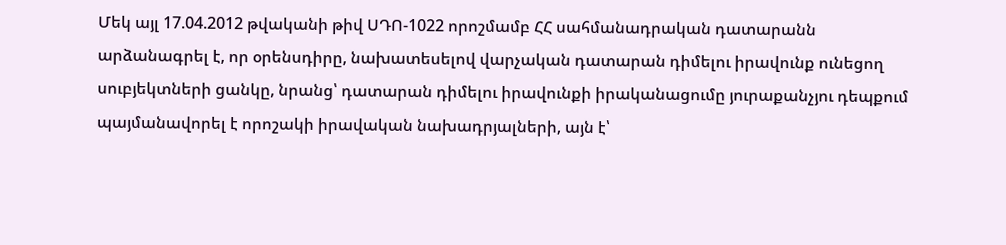Մեկ այլ 17.04.2012 թվականի թիվ ՍԴՈ-1022 որոշմամբ ՀՀ սահմանադրական դատարանն արձանագրել է, որ օրենսդիրը, նախատեսելով վարչական դատարան դիմելու իրավունք ունեցող սուբյեկտների ցանկը, նրանց՝ դատարան դիմելու իրավունքի իրականացումը յուրաքանչյու դեպքում պայմանավորել է որոշակի իրավական նախադրյալների, այն է՝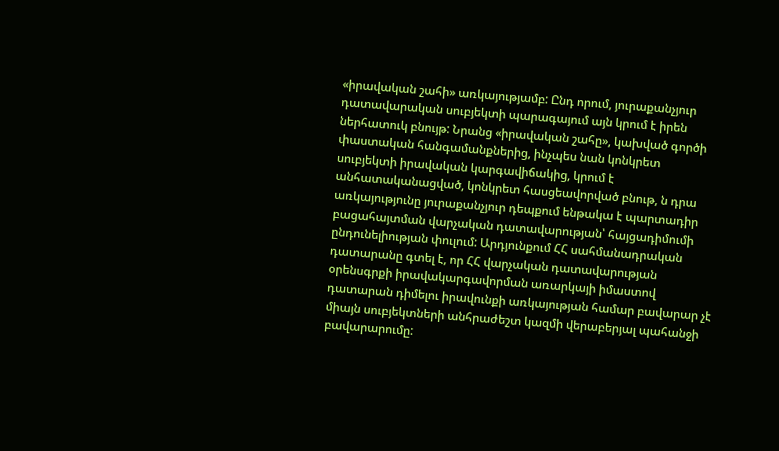«իրավական շահի» առկայությամբ: Ընդ որում, յուրաքանչյուր դատավարական սուբյեկտի պարագայում այն կրում է իրեն ներհատուկ բնույթ: Նրանց «իրավական շահը», կախված գործի փաստական հանգամանքներից, ինչպես նան կոնկրետ սուբյեկտի իրավական կարգավիճակից, կրում է անհատականացված, կոնկրետ հասցեավորված բնութ, ն դրա առկայությունը յուրաքանչյուր դեպքում ենթակա է պարտադիր բացահայտման վարչական դատավարության՝ հայցադիմումի ընդունելիության փուլում: Արդյունքում ՀՀ սահմանադրական դատարանը գտել է, որ ՀՀ վարչական դատավարության օրենսգրքի իրավակարգավորման առարկայի իմաստով դատարան դիմելու իրավունքի առկայության համար բավարար չէ միայն սուբյեկտների անհրաժեշտ կազմի վերաբերյալ պահանջի բավարարումը: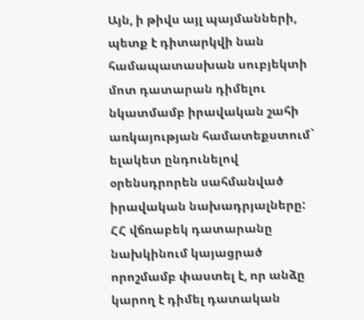Այն, ի թիվս այլ պայմանների, պետք է դիտարկվի նան համապատասխան սուբյեկտի մոտ դատարան դիմելու նկատմամբ իրավական շահի առկայության համատեքստում` ելակետ ընդունելով օրենսդրորեն սահմանված իրավական նախադրյալները:
ՀՀ վճռաբեկ դատարանը նախկինում կայացրած որոշմամբ փաստել է, որ անձը կարող է դիմել դատական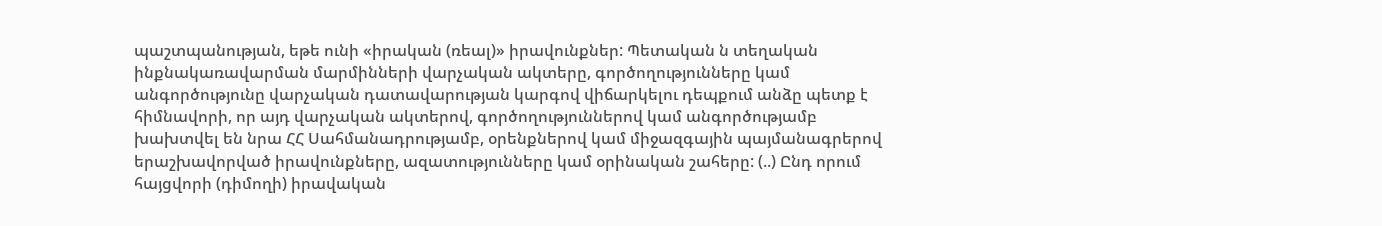պաշտպանության, եթե ունի «իրական (ռեալ)» իրավունքներ: Պետական ն տեղական ինքնակառավարման մարմինների վարչական ակտերը, գործողությունները կամ անգործությունը վարչական դատավարության կարգով վիճարկելու դեպքում անձը պետք է հիմնավորի, որ այդ վարչական ակտերով, գործողություններով կամ անգործությամբ խախտվել են նրա ՀՀ Սահմանադրությամբ, օրենքներով կամ միջազգային պայմանագրերով երաշխավորված իրավունքները, ազատությունները կամ օրինական շահերը: (..) Ընդ որում հայցվորի (դիմողի) իրավական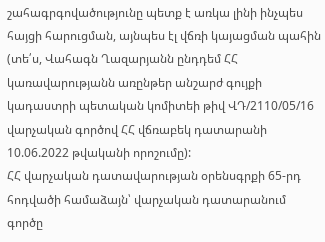շահագրգովածությունը պետք է առկա լինի ինչպես հայցի հարուցման, այնպես էլ վճռի կայացման պահին (տե՛ս, Վահագն Ղազարյանն ընդդեմ ՀՀ կառավարությանն առընթեր անշարժ գույքի կադաստրի պետական կոմիտեի թիվ ՎԴ/2110/05/16 վարչական գործով ՀՀ վճռաբեկ դատարանի 10.06.2022 թվականի որոշումը):
ՀՀ վարչական դատավարության օրենսգրքի 65-րդ հոդվածի համաձայն՝ վարչական դատարանում գործը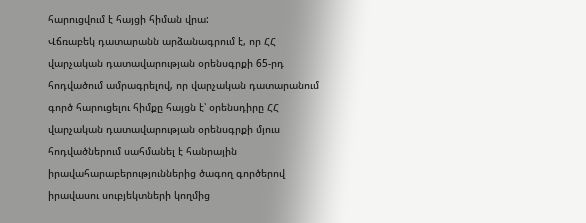հարուցվում է հայցի հիման վրա:
Վճռաբեկ դատարանն արձանագրում է, որ ՀՀ վարչական դատավարության օրենսգրքի 65-րդ հոդվածում ամրագրելով, որ վարչական դատարանում գործ հարուցելու հիմքը հայցն է՝ օրենսդիրը ՀՀ վարչական դատավարության օրենսգրքի մյուս հոդվածներում սահմանել է հանրային իրավահարաբերություններից ծագող գործերով իրավասու սուբյեկտների կողմից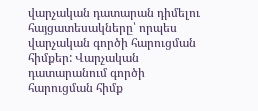վարչական դատարան դիմելու հայցատեսակները՝ որպես վարչական գործի հարուցման հիմքեր: Վարչական դատարանում գործի հարուցման հիմք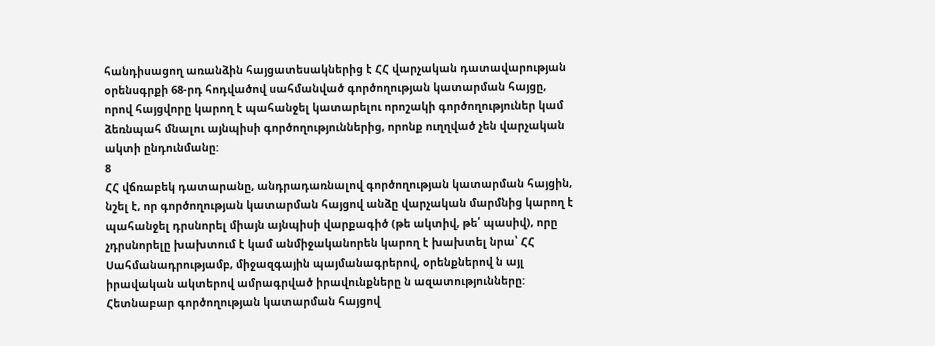հանդիսացող առանձին հայցատեսակներից է ՀՀ վարչական դատավարության օրենսգրքի 68-րդ հոդվածով սահմանված գործողության կատարման հայցը, որով հայցվորը կարող է պահանջել կատարելու որոշակի գործողություներ կամ ձեռնպահ մնալու այնպիսի գործողություններից, որոնք ուղղված չեն վարչական ակտի ընդունմանը:
8
ՀՀ վճռաբեկ դատարանը, անդրադառնալով գործողության կատարման հայցին, նշել է, որ գործողության կատարման հայցով անձը վարչական մարմնից կարող է պահանջել դրսնորել միայն այնպիսի վարքագիծ (թե ակտիվ, թե՛ պասիվ), որը չդրսնորելը խախտում է կամ անմիջականորեն կարող է խախտել նրա՝ ՀՀ Սահմանադրությամբ, միջազգային պայմանագրերով, օրենքներով ն այլ իրավական ակտերով ամրագրված իրավունքները ն ազատությունները: Հետնաբար գործողության կատարման հայցով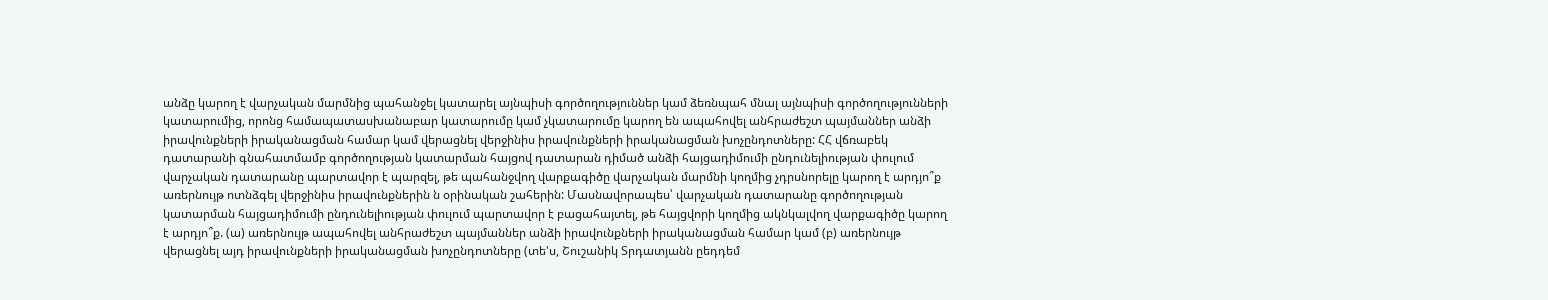անձը կարող է վարչական մարմնից պահանջել կատարել այնպիսի գործողություններ կամ ձեռնպահ մնալ այնպիսի գործողությունների կատարումից, որոնց համապատասխանաբար կատարումը կամ չկատարումը կարող են ապահովել անհրաժեշտ պայմաններ անձի իրավունքների իրականացման համար կամ վերացնել վերջինիս իրավունքների իրականացման խոչընդոտները: ՀՀ վճռաբեկ դատարանի գնահատմամբ գործողության կատարման հայցով դատարան դիմած անձի հայցադիմումի ընդունելիության փուլում վարչական դատարանը պարտավոր է պարզել, թե պահանջվող վարքագիծը վարչական մարմնի կողմից չդրսնորելը կարող է արդյո՞ք առերնույթ ոտնձգել վերջինիս իրավունքներին ն օրինական շահերին: Մասնավորապես՝ վարչական դատարանը գործողության կատարման հայցադիմումի ընդունելիության փուլում պարտավոր է բացահայտել, թե հայցվորի կողմից ակնկալվող վարքագիծը կարող է արդյո՞ք. (ա) առերնույթ ապահովել անհրաժեշտ պայմաններ անձի իրավունքների իրականացման համար կամ (բ) առերնույթ վերացնել այդ իրավունքների իրականացման խոչընդոտները (տե'ս, Շուշանիկ Տրդատյանն ըեդդեմ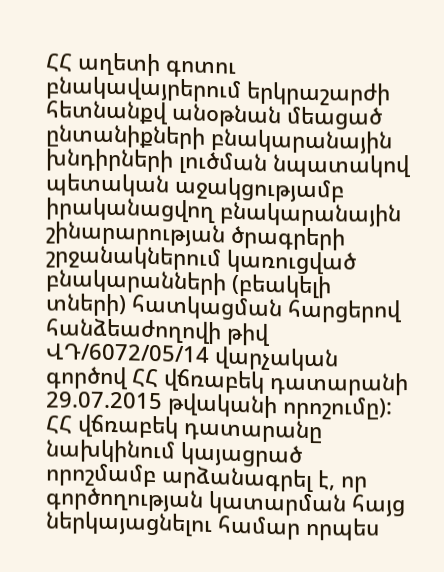ՀՀ աղետի գոտու բնակավայրերում երկրաշարժի հետնանքվ անօթնան մեացած ընտանիքների բնակարանային խնդիրների լուծման նպատակով պետական աջակցությամբ իրականացվող բնակարանային շինարարության ծրագրերի շրջանակներում կառուցված բնակարանների (բեակելի տների) հատկացման հարցերով հանձեաժողովի թիվ ՎԴ/6072/05/14 վարչական գործով ՀՀ վճռաբեկ դատարանի 29.07.2015 թվականի որոշումը):
ՀՀ վճռաբեկ դատարանը նախկինում կայացրած որոշմամբ արձանագրել է, որ գործողության կատարման հայց ներկայացնելու համար որպես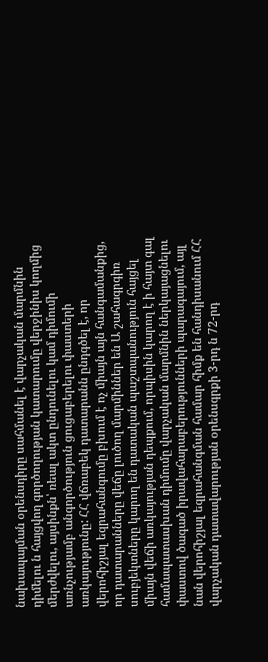նախապայման օրենսդիրը սահմանել է վարչական մարմնին դիմելու ն հայցվող գործողության կատարումը վերջինիս կողմից մերժվելու, այսինքն՝ ռեալ ակտ ընդունելու կամ դիմումի առնչությամբ անգործություն ցուցաբերելու փաստերի առկայությունը: ՀՀ վճռաբեկ դատարանն ընդգծել է, որ վերոհիշյալ եզրահանգումը բխում է ոչ միայն այն հանգամանքից, որ դատարանները վեճը լուծող մարմիններ են Ա շահագրգիռ սուբյեկտները կարող են դատական պաշտպանություն հայցել միայն վեճի առկայության դեպքում, որպիսին կարող է ի հայտ գալ համապատասխան դիմումը վարչական մարմնին ներկայացնելու փաստով ծագած իրավահարաբերությունների պարագայում, այլ նան վերոհիշյալ եզրահանգման համար հիմք են հանդիսանում ՀՀ վարչական դատավարության օրենսգրքի 3-րդ ն 72-րդ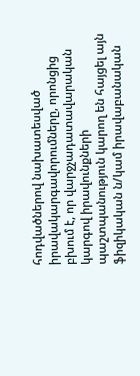հոդվածներով նախատեսված իրավակարգավորումները, որոնցից բխում է, որ վարջչադատավարական կարգով իրավունքների պաշտպանություն կարող են հայցել այն ֆիզիկական ն/կամ իրավաբանական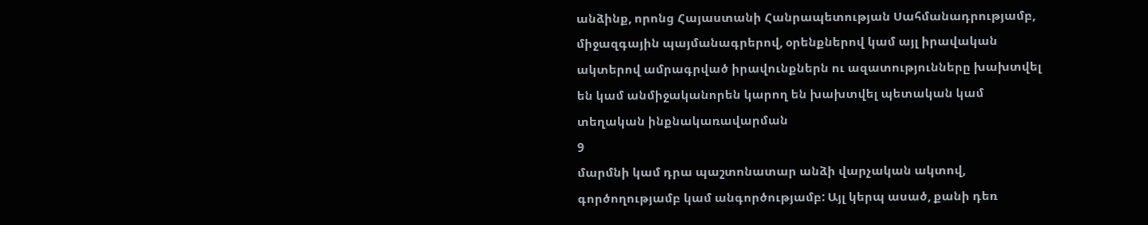անձինք, որոնց Հայաստանի Հանրապետության Սահմանադրությամբ, միջազգային պայմանագրերով, օրենքներով կամ այլ իրավական ակտերով ամրագրված իրավունքներն ու ազատությունները խախտվել են կամ անմիջականորեն կարող են խախտվել պետական կամ տեղական ինքնակառավարման
9
մարմնի կամ դրա պաշտոնատար անձի վարչական ակտով, գործողությամբ կամ անգործությամբ: Այլ կերպ ասած, քանի դեռ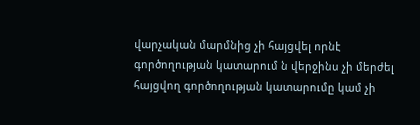վարչական մարմնից չի հայցվել որնէ գործողության կատարում ն վերջինս չի մերժել հայցվող գործողության կատարումը կամ չի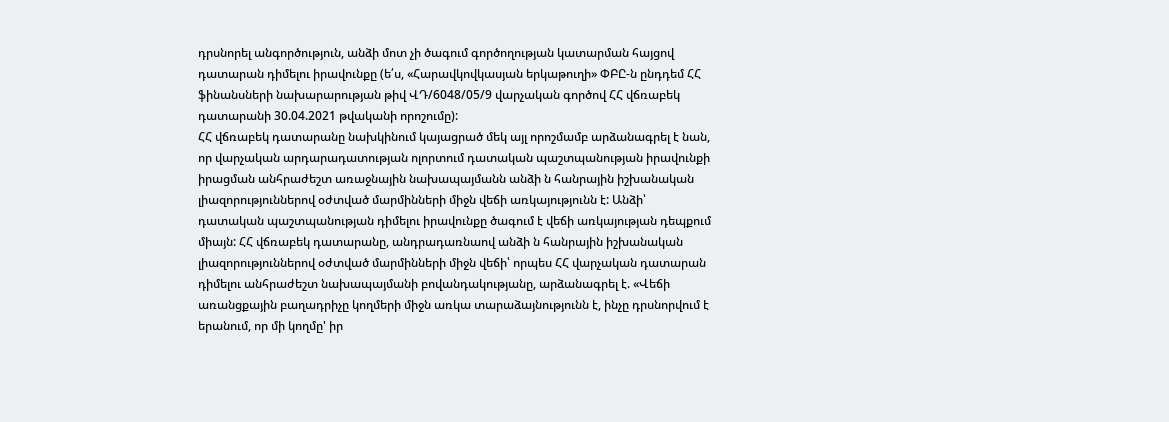դրսնորել անգործություն, անձի մոտ չի ծագում գործողության կատարման հայցով դատարան դիմելու իրավունքը (ե՛ս, «Հարավկովկասյան երկաթուղի» ՓԲԸ-ն ընդդեմ ՀՀ ֆինանսների նախարարության թիվ ՎԴ/6048/05/9 վարչական գործով ՀՀ վճռաբեկ դատարանի 30.04.2021 թվականի որոշումը):
ՀՀ վճռաբեկ դատարանը նախկինում կայացրած մեկ այլ որոշմամբ արձանագրել է նան, որ վարչական արդարադատության ոլորտում դատական պաշտպանության իրավունքի իրացման անհրաժեշտ առաջնային նախապայմանն անձի ն հանրային իշխանական լիազորություններով օժտված մարմինների միջն վեճի առկայությունն է: Անձի՝ դատական պաշտպանության դիմելու իրավունքը ծագում է վեճի առկայության դեպքում միայն: ՀՀ վճռաբեկ դատարանը, անդրադառնաով անձի ն հանրային իշխանական լիազորություններով օժտված մարմինների միջն վեճի՝ որպես ՀՀ վարչական դատարան դիմելու անհրաժեշտ նախապայմանի բովանդակությանը, արձանագրել է. «Վեճի առանցքային բաղադրիչը կողմերի միջն առկա տարաձայնությունն է, ինչը դրսնորվում է երանում, որ մի կողմը' իր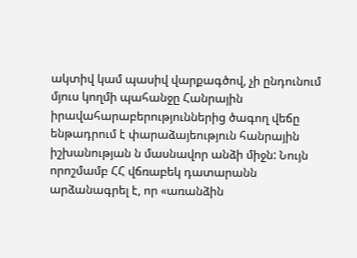ակտիվ կամ պասիվ վարքագծով, չի ընդունում մյուս կողմի պահանջը Հանրային իրավահարաբերություններից ծագող վեճը ենթադրում է փարաձայեություն հանրային իշխանության ն մասնավոր անձի միջն: Նույն որոշմամբ ՀՀ վճռաբեկ դատարանն արձանագրել է, որ «առանձին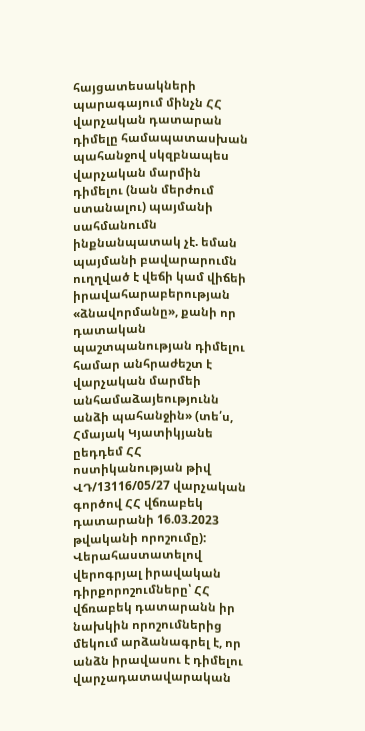հայցատեսակների պարագայում մինչն ՀՀ վարչական դատարան դիմելը համապատասխան պահանջով սկզբնապես վարչական մարմին դիմելու (նան մերժում ստանալու) պայմանի սահմանումն ինքնանպատակ չէ. եման պայմանի բավարարումն ուղղված է վեճի կամ վիճեի իրավահարաբերության «ձնավորմանը», քանի որ դատական պաշտպանության դիմելու համար անհրաժեշտ է վարչական մարմեի անհամաձայեությունն անձի պահանջին» (տե՛ս, Հմայակ Կյատիկյանե ըեդդեմ ՀՀ ոստիկանության թիվ ՎԴ/13116/05/27 վարչական գործով ՀՀ վճռաբեկ դատարանի 16.03.2023 թվականի որոշումը):
Վերահաստատելով վերոգրյալ իրավական դիրքորոշումները՝ ՀՀ վճռաբեկ դատարանն իր նախկին որոշումներից մեկում արձանագրել է, որ անձն իրավասու է դիմելու վարչադատավարական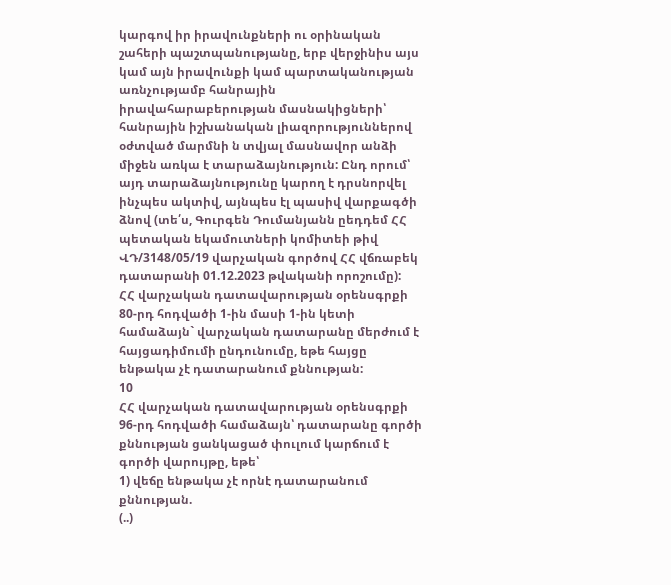կարգով իր իրավունքների ու օրինական շահերի պաշտպանությանը, երբ վերջինիս այս կամ այն իրավունքի կամ պարտականության առնչությամբ հանրային իրավահարաբերության մասնակիցների՝ հանրային իշխանական լիազորություններով օժտված մարմնի ն տվյալ մասնավոր անձի միջեն առկա է տարաձայնություն: Ընդ որում՝ այդ տարաձայնությունը կարող է դրսնորվել ինչպես ակտիվ, այնպես էլ պասիվ վարքագծի ձնով (տե՛ս, Գուրգեն Դումանյանն ըեդդեմ ՀՀ պետական եկամուտների կոմիտեի թիվ ՎԴ/3148/05/19 վարչական գործով ՀՀ վճռաբեկ դատարանի 01.12.2023 թվականի որոշումը):
ՀՀ վարչական դատավարության օրենսգրքի 80-րդ հոդվածի 1-ին մասի 1-ին կետի համաձայն` վարչական դատարանը մերժում է հայցադիմումի ընդունումը, եթե հայցը ենթակա չէ դատարանում քննության:
10
ՀՀ վարչական դատավարության օրենսգրքի 96-րդ հոդվածի համաձայն՝ դատարանը գործի քննության ցանկացած փուլում կարճում է գործի վարույթը, եթե՝
1) վեճը ենթակա չէ որնէ դատարանում քննության.
(..)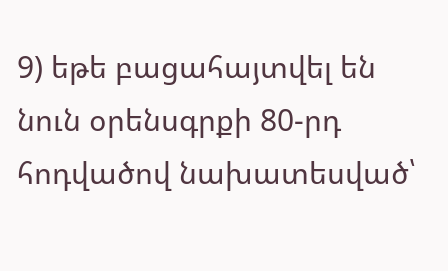9) եթե բացահայտվել են նուն օրենսգրքի 80-րդ հոդվածով նախատեսված՝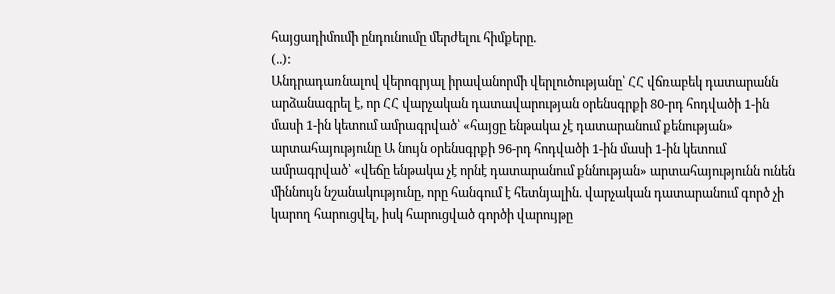հայցադիմումի ընդունումը մերժելու հիմքերը.
(..):
Անդրադառնալով վերոգրյալ իրավանորմի վերլուծությանը՝ ՀՀ վճռաբեկ դատարանն արձանագրել է, որ ՀՀ վարչական դատավարության օրենսգրքի 80-րդ հոդվածի 1-ին մասի 1-ին կետում ամրագրված՝ «հայցը ենթակա չէ դատարանում քենության» արտահայությունը Ա նույն օրենսգրքի 96-րդ հոդվածի 1-ին մասի 1-ին կետում ամրագրված՝ «վեճը ենթակա չէ որնէ դատարանում քննության» արտահայությունն ունեն միննույն նշանակությունը, որը հանգում է հետնյալին. վարչական դատարանում գործ չի կարող հարուցվել, իսկ հարուցված գործի վարույթը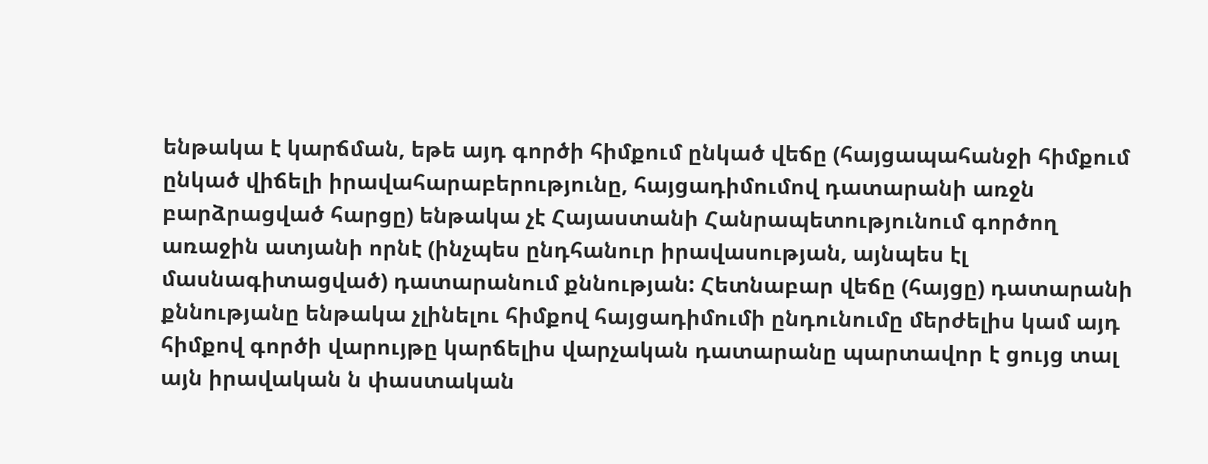ենթակա է կարճման, եթե այդ գործի հիմքում ընկած վեճը (հայցապահանջի հիմքում ընկած վիճելի իրավահարաբերությունը, հայցադիմումով դատարանի առջն բարձրացված հարցը) ենթակա չէ Հայաստանի Հանրապետությունում գործող առաջին ատյանի որնէ (ինչպես ընդհանուր իրավասության, այնպես էլ մասնագիտացված) դատարանում քննության: Հետնաբար վեճը (հայցը) դատարանի քննությանը ենթակա չլինելու հիմքով հայցադիմումի ընդունումը մերժելիս կամ այդ հիմքով գործի վարույթը կարճելիս վարչական դատարանը պարտավոր է ցույց տալ այն իրավական ն փաստական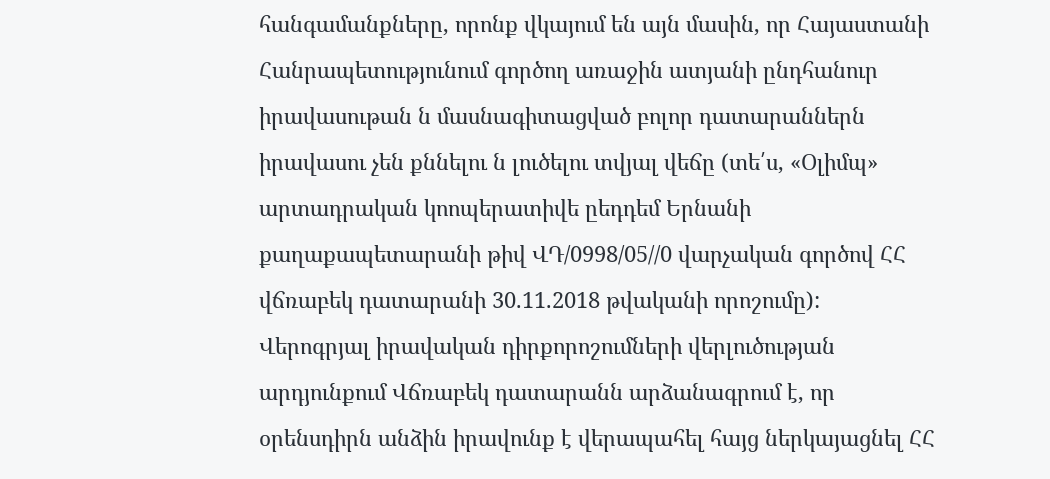հանգամանքները, որոնք վկայում են այն մասին, որ Հայաստանի Հանրապետությունում գործող առաջին ատյանի ընդհանուր իրավասութան ն մասնագիտացված բոլոր դատարաններն իրավասու չեն քննելու ն լուծելու տվյալ վեճը (տե՛ս, «Օլիմպ» արտադրական կոոպերատիվե ըեդդեմ Երնանի քաղաքապետարանի թիվ ՎԴ/0998/05//0 վարչական գործով ՀՀ վճռաբեկ դատարանի 30.11.2018 թվականի որոշումը):
Վերոգրյալ իրավական դիրքորոշումների վերլուծության արդյունքում Վճռաբեկ դատարանն արձանագրում է, որ օրենսդիրն անձին իրավունք է վերապահել հայց ներկայացնել ՀՀ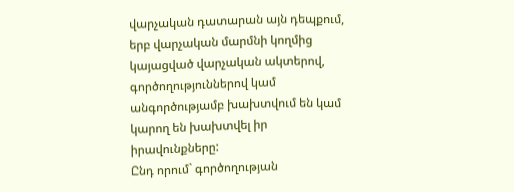վարչական դատարան այն դեպքում, երբ վարչական մարմնի կողմից կայացված վարչական ակտերով, գործողություններով կամ անգործությամբ խախտվում են կամ կարող են խախտվել իր իրավունքները:
Ընդ որում` գործողության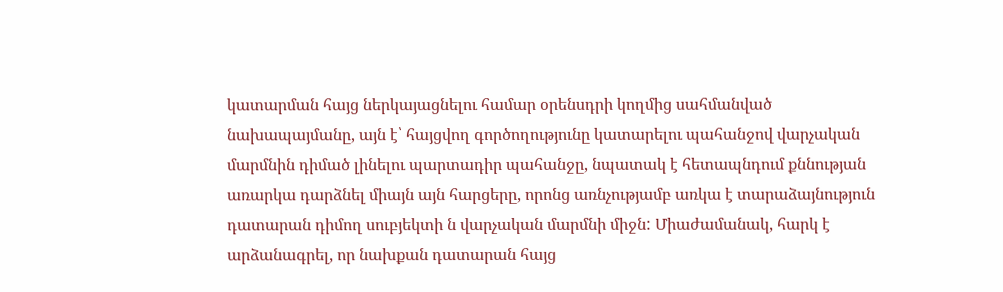կատարման հայց ներկայացնելու համար օրենսդրի կողմից սահմանված նախապայմանը, այն է՝ հայցվող գործողությունը կատարելու պահանջով վարչական մարմնին դիմած լինելու պարտադիր պահանջը, նպատակ է հետապնդում քննության առարկա դարձնել միայն այն հարցերը, որոնց առնչությամբ առկա է տարաձայնություն դատարան դիմող սուբյեկտի ն վարչական մարմնի միջն: Միաժամանակ, հարկ է արձանագրել, որ նախքան դատարան հայց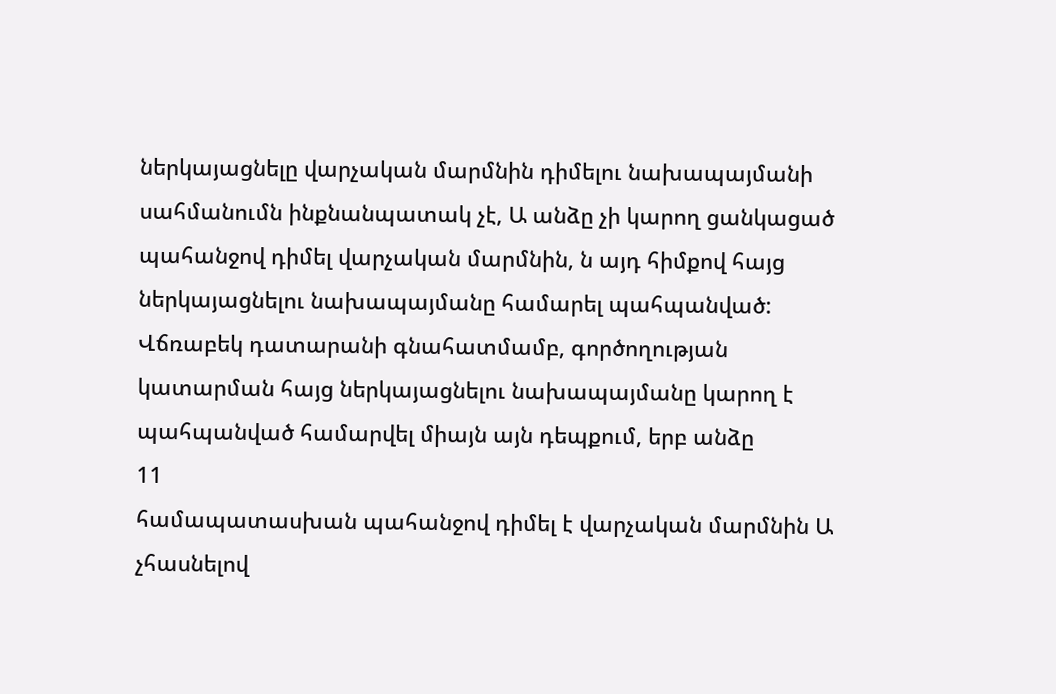ներկայացնելը վարչական մարմնին դիմելու նախապայմանի սահմանումն ինքնանպատակ չէ, Ա անձը չի կարող ցանկացած պահանջով դիմել վարչական մարմնին, ն այդ հիմքով հայց ներկայացնելու նախապայմանը համարել պահպանված:
Վճռաբեկ դատարանի գնահատմամբ, գործողության կատարման հայց ներկայացնելու նախապայմանը կարող է պահպանված համարվել միայն այն դեպքում, երբ անձը
11
համապատասխան պահանջով դիմել է վարչական մարմնին Ա չհասնելով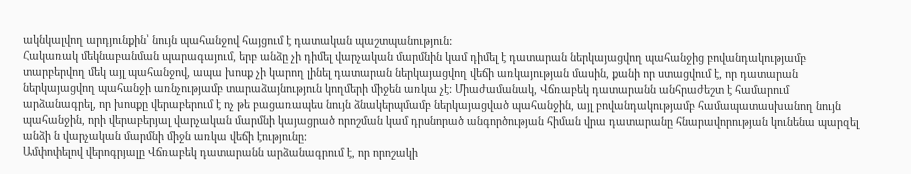ակնկալվող արդյունքին՝ նույն պահանջով հայցում է դատական պաշտպանություն:
Հակառակ մեկնաբանման պարագայում, երբ անձը չի դիմել վարչական մարմնին կամ դիմել է դատարան ներկայացվող պահանջից բովանդակությամբ տարբերվող մեկ այլ պահանջով, ապա խոսք չի կարող լինել դատարան ներկայացվող վեճի առկայության մասին, քանի որ ստացվում է, որ դատարան ներկայացվող պահանջի առնչությամբ տարաձայնություն կողմերի միջեն առկա չէ: Միաժամանակ, Վճռաբեկ դատարանն անհրաժեշտ է համարում արձանագրել, որ խոսքը վերաբերում է ոչ թե բացառապես նույն ձնակերպմամբ ներկայացված պահանջին, այլ բովանդակությամբ համապատասխանող նույն պահանջին, որի վերաբերյալ վարչական մարմնի կայացրած որոշման կամ դրսնորած անգործության հիման վրա դատարանը հնարավորության կունենա պարզել անձի ն վարչական մարմնի միջն առկա վեճի էությունը:
Ամփոփելով վերոգրյալը Վճռաբեկ դատարանն արձանագրում է, որ որոշակի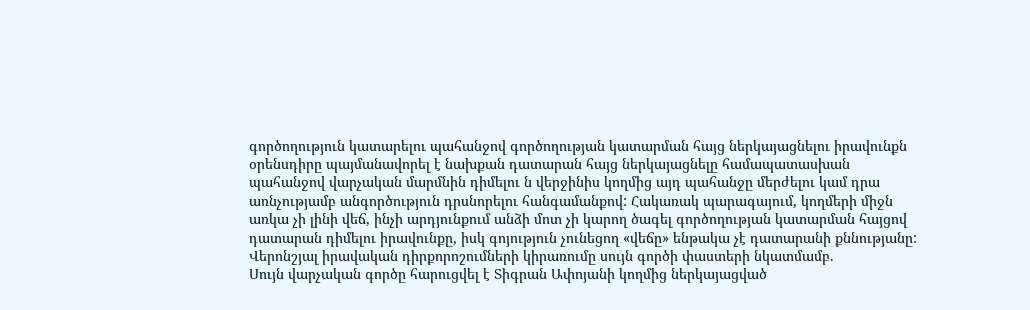գործողություն կատարելու պահանջով գործողության կատարման հայց ներկայացնելու իրավունքն օրենսդիրը պայմանավորել է նախքան դատարան հայց ներկայացնելը համապատասխան պահանջով վարչական մարմնին դիմելու ն վերջինիս կողմից այդ պահանջը մերժելու կամ դրա առնչությամբ անգործություն դրսնորելու հանգամանքով: Հակառակ պարագայում, կողմերի միջն առկա չի լինի վեճ, ինչի արդյունքում անձի մոտ չի կարող ծագել գործողության կատարման հայցով դատարան դիմելու իրավունքը, իսկ գոյություն չունեցող «վեճը» ենթակա չէ դատարանի քննությանը:
Վերոնշյալ իրավական դիրքորոշումների կիրառումը սույն գործի փաստերի նկատմամբ.
Սույն վարչական գործը հարուցվել է Տիգրան Ափոյանի կողմից ներկայացված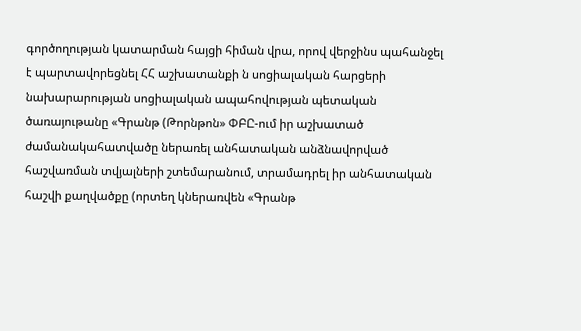գործողության կատարման հայցի հիման վրա, որով վերջինս պահանջել է պարտավորեցնել ՀՀ աշխատանքի ն սոցիալական հարցերի նախարարության սոցիալական ապահովության պետական ծառայութանը «Գրանթ (Թորնթոն» ՓԲԸ-ում իր աշխատած ժամանակահատվածը ներառել անհատական անձնավորված հաշվառման տվյալների շտեմարանում, տրամադրել իր անհատական հաշվի քաղվածքը (որտեղ կներառվեն «Գրանթ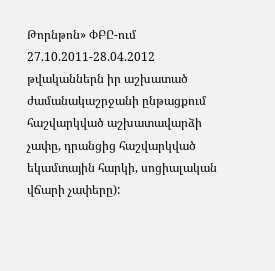Թորնթոն» ՓԲԸ-ում 27.10.2011-28.04.2012 թվականներն իր աշխատած ժամանակաշրջանի ընթացքում հաշվարկված աշխատավարձի չափը, դրանցից հաշվարկված եկամտային հարկի, սոցիալական վճարի չափերը):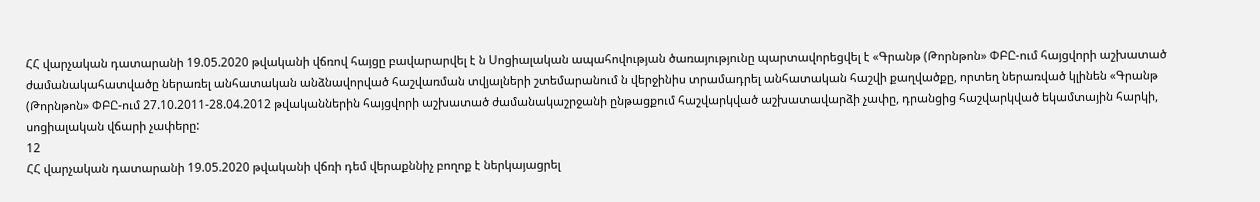ՀՀ վարչական դատարանի 19.05.2020 թվականի վճռով հայցը բավարարվել է ն Սոցիալական ապահովության ծառայությունը պարտավորեցվել է «Գրանթ (Թորնթոն» ՓԲԸ-ում հայցվորի աշխատած ժամանակահատվածը ներառել անհատական անձնավորված հաշվառման տվյալների շտեմարանում ն վերջինիս տրամադրել անհատական հաշվի քաղվածքը, որտեղ ներառված կլինեն «Գրանթ (Թորնթոն» ՓԲԸ-ում 27.10.2011-28.04.2012 թվականներին հայցվորի աշխատած ժամանակաշրջանի ընթացքում հաշվարկված աշխատավարձի չափը, դրանցից հաշվարկված եկամտային հարկի, սոցիալական վճարի չափերը:
12
ՀՀ վարչական դատարանի 19.05.2020 թվականի վճռի դեմ վերաքննիչ բողոք է ներկայացրել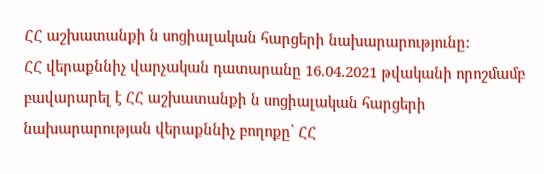ՀՀ աշխատանքի ն սոցիալական հարցերի նախարարությունը:
ՀՀ վերաքննիչ վարչական դատարանը 16.04.2021 թվականի որոշմամբ բավարարել է ՀՀ աշխատանքի ն սոցիալական հարցերի նախարարության վերաքննիչ բողոքը՝ ՀՀ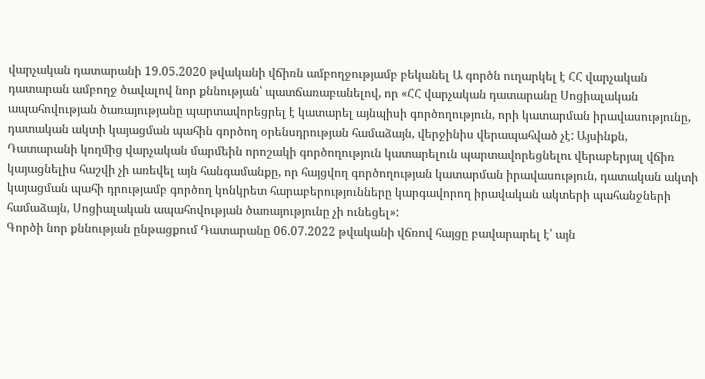վարչական դատարանի 19.05.2020 թվականի վճիռն ամբողջությամբ բեկանել Ա գործն ուղարկել է ՀՀ վարչական դատարան ամբողջ ծավալով նոր քննության՝ պատճառաբանելով, որ «ՀՀ վարչական դատարանը Սոցիալական ապահովության ծառայությանը պարտավորեցրել է կատարել այնպիսի գործողություն, որի կատարման իրավասությունը, դատական ակտի կայացման պահին գործող օրենսդրության համաձայն, վերջինիս վերապահված չէ: Այսինքն, Դատարանի կողմից վարչական մարմեին որոշակի գործողություն կատարելուն պարտավորեցնելու վերաբերյալ վճիռ կայացնելիս հաշվի չի առեվել այն հանգամանքը, որ հայցվող գործողության կատարման իրավասություն, դատական ակտի կայացման պահի դրությամբ գործող կոնկրետ հարաբերությունները կարգավորող իրավական ակտերի պահանջների համաձայն, Սոցիալական ապահովության ծառայությունը չի ունեցել»:
Գործի նոր քննության ընթացքում Դատարանը 06.07.2022 թվականի վճռով հայցը բավարարել է՝ այն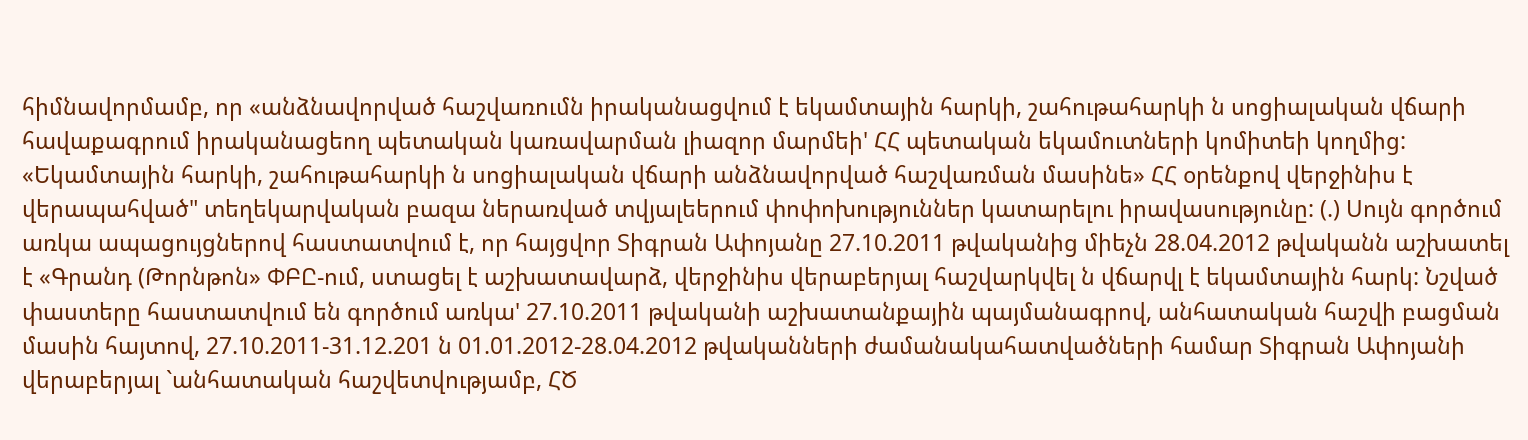հիմնավորմամբ, որ «անձնավորված հաշվառումն իրականացվում է եկամտային հարկի, շահութահարկի ն սոցիալական վճարի հավաքագրում իրականացեող պետական կառավարման լիազոր մարմեի' ՀՀ պետական եկամուտների կոմիտեի կողմից: «Եկամտային հարկի, շահութահարկի ն սոցիալական վճարի անձնավորված հաշվառման մասինե» ՀՀ օրենքով վերջինիս է վերապահված" տեղեկարվական բազա ներառված տվյալեերում փոփոխություններ կատարելու իրավասությունը: (.) Սույն գործում առկա ապացույցներով հաստատվում է, որ հայցվոր Տիգրան Ափոյանը 27.10.2011 թվականից միեչն 28.04.2012 թվականն աշխատել է «Գրանդ (Թորնթոն» ՓԲԸ-ում, ստացել է աշխատավարձ, վերջինիս վերաբերյալ հաշվարկվել ն վճարվլ է եկամտային հարկ: Նշված փաստերը հաստատվում են գործում առկա' 27.10.2011 թվականի աշխատանքային պայմանագրով, անհատական հաշվի բացման մասին հայտով, 27.10.2011-31.12.201 ն 01.01.2012-28.04.2012 թվականների ժամանակահատվածների համար Տիգրան Ափոյանի վերաբերյալ `անհատական հաշվետվությամբ, ՀԾ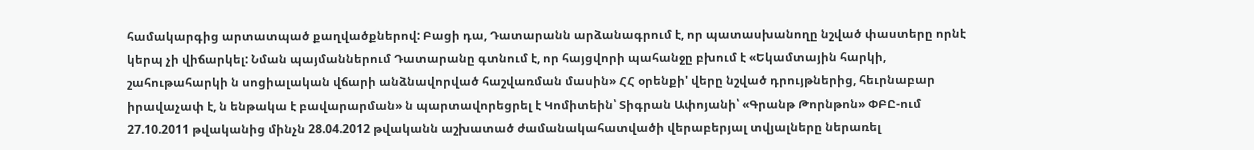համակարգից արտատպած քաղվածքներով: Բացի դա, Դատարանն արձանագրում է, որ պատասխանողը նշված փաստերը որնէ կերպ չի վիճարկել: Նման պայմաններում Դատարանը գտնում է, որ հայցվորի պահանջը բխում է «Եկամտային հարկի, շահութահարկի ն սոցիալական վճարի անձնավորված հաշվառման մասին» ՀՀ օրենքի' վերը նշված դրույթներից, հեւրնաբար իրավաչափ է, ն ենթակա է բավարարման» ն պարտավորեցրել է Կոմիտեին՝ Տիգրան Ափոյանի՝ «Գրանթ Թորնթոն» ՓԲԸ-ում 27.10.2011 թվականից մինչն 28.04.2012 թվականն աշխատած ժամանակահատվածի վերաբերյալ տվյալները ներառել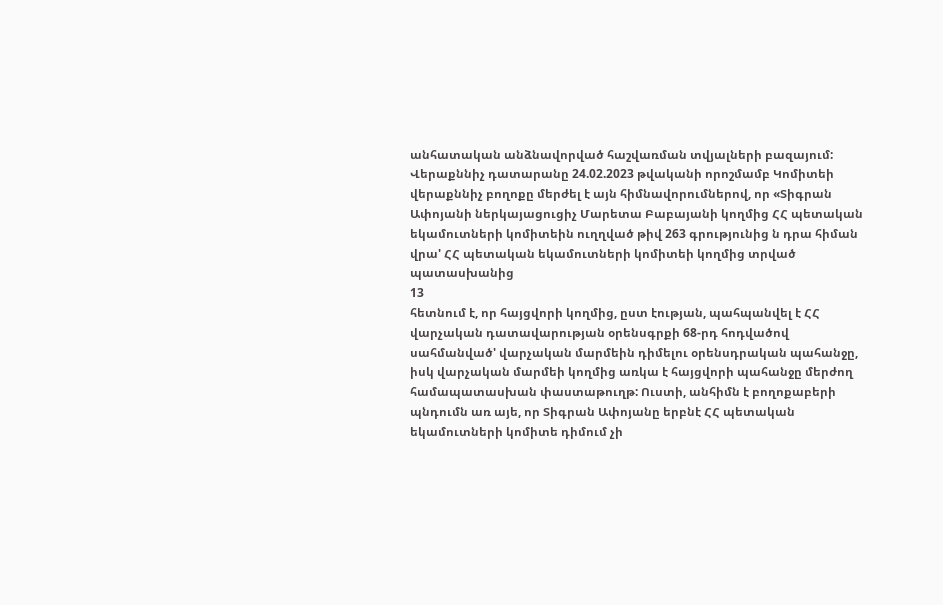անհատական անձնավորված հաշվառման տվյալների բազայում:
Վերաքննիչ դատարանը 24.02.2023 թվականի որոշմամբ Կոմիտեի վերաքննիչ բողոքը մերժել է այն հիմնավորումներով, որ «Տիգրան Ափոյանի ներկայացուցիչ Մարետա Բաբայանի կողմից ՀՀ պետական եկամուտների կոմիտեին ուղղված թիվ 263 գրությունից ն դրա հիման վրա' ՀՀ պետական եկամուտների կոմիտեի կողմից տրված պատասխանից
13
հետնում է, որ հայցվորի կողմից, ըստ էության, պահպանվել է ՀՀ վարչական դատավարության օրենսգրքի 68-րդ հոդվածով սահմանված' վարչական մարմեին դիմելու օրենսդրական պահանջը, իսկ վարչական մարմեի կողմից առկա է հայցվորի պահանջը մերժող համապատասխան փաստաթուղթ: Ուստի, անհիմն է բողոքաբերի պնդումն առ այե, որ Տիգրան Ափոյանը երբնէ ՀՀ պետական եկամուտների կոմիտե դիմում չի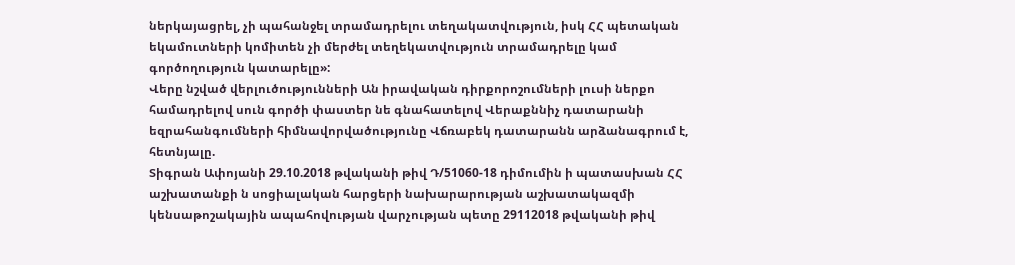ներկայացրել, չի պահանջել տրամադրելու տեղակատվություն, իսկ ՀՀ պետական եկամուտների կոմիտեն չի մերժել տեղեկատվություն տրամադրելը կամ գործողություն կատարելը»:
Վերը նշված վերլուծությունների Ան իրավական դիրքորոշումների լուսի ներքո համադրելով սուն գործի փաստեր նե գնահատելով Վերաքննիչ դատարանի եզրահանգումների հիմնավորվածությունը Վճռաբեկ դատարանն արձանագրում է, հետնյալը.
Տիգրան Ափոյանի 29.10.2018 թվականի թիվ Դ/51060-18 դիմումին ի պատասխան ՀՀ աշխատանքի ն սոցիալական հարցերի նախարարության աշխատակազմի կենսաթոշակային ապահովության վարչության պետը 29112018 թվականի թիվ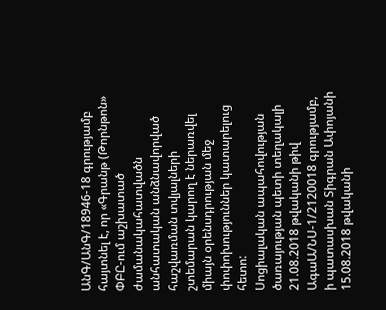ԱնԳ/ԱնԳ/18946-18 գրությամբ հայտնել է, որ «Գրանթ (Թորնթոն» ՓԲԸ-ում աշխատած ժամանակահատվածն անհատական անձնավորված հաշվառման տվյալների շտեմարան կարող է ներառվել միայն օրենսդրության մեջ փոփոխություններ կատարելուց հետո:
Սոցիալական ապահովության ծառայության պետի տեղակալի 21.08.2018 թվականի թիվ ԱգաԱ/ՆՍ-1/2120018 գրությամբ, ի պատասխան Տիգրան Ափոյանի 15.08.2018 թվականի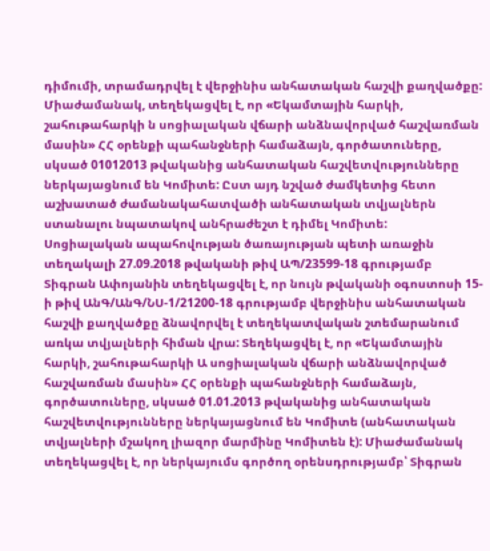դիմումի, տրամադրվել է վերջինիս անհատական հաշվի քաղվածքը: Միաժամանակ, տեղեկացվել է, որ «Եկամտային հարկի, շահութահարկի ն սոցիալական վճարի անձնավորված հաշվառման մասին» ՀՀ օրենքի պահանջների համաձայն, գործատուները, սկսած 01012013 թվականից անհատական հաշվետվությունները ներկայացնում են Կոմիտե: Ըստ այդ նշված ժամկետից հետո աշխատած ժամանակահատվածի անհատական տվյալներն ստանալու նպատակով անհրաժեշտ է դիմել Կոմիտե:
Սոցիալական ապահովության ծառայության պետի առաջին տեղակալի 27.09.2018 թվականի թիվ ԱՊ/23599-18 գրությամբ Տիգրան Ափոյանին տեղեկացվել է, որ նույն թվականի օգոստոսի 15-ի թիվ ԱնԳ/ԱնԳ/ՆՍ-1/21200-18 գրությամբ վերջինիս անհատական հաշվի քաղվածքը ձնավորվել է տեղեկատվական շտեմարանում առկա տվյալների հիման վրա: Տեղեկացվել է, որ «Եկամտային հարկի, շահութահարկի Ա սոցիալական վճարի անձնավորված հաշվառման մասին» ՀՀ օրենքի պահանջների համաձայն, գործատուները, սկսած 01.01.2013 թվականից անհատական հաշվետվությունները ներկայացնում են Կոմիտե (անհատական տվյալների մշակող լիազոր մարմինը Կոմիտեն է): Միաժամանակ տեղեկացվել է, որ ներկայումս գործող օրենսդրությամբ՝ Տիգրան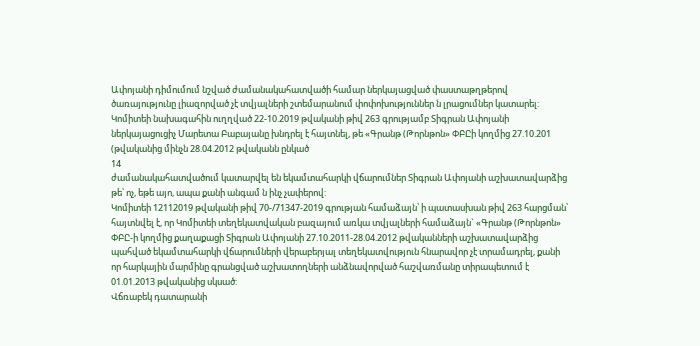Ափոյանի դիմումում նշված ժամանակահատվածի համար ներկայացված փաստաթղթերով ծառայությունը լիազորված չէ տվյալների շտեմարանում փոփոխություններ ն լրացումներ կատարել:
Կոմիտեի նախագահին ուղղված 22-10.2019 թվականի թիվ 263 գրությամբ Տիգրան Ափոյանի ներկայացուցիչ Մարետա Բաբայանը խնդրել է հայտնել, թե «Գրանթ (Թորնթոն» ՓԲԸի կողմից 27.10.201 (թվականից մինչն 28.04.2012 թվականն ընկած
14
ժամանակահատվածում կատարվել են եկամտահարկի վճարումներ Տիգրան Ափոյանի աշխատավարձից թե՝ ոչ, եթե այո, ապա քանի անգամ ն ինչ չափերով:
Կոմիտեի 12112019 թվականի թիվ 70-/71347-2019 գրության համաձայն՝ ի պատասխան թիվ 263 հարցման՝ հայտնվել է, որ Կոմիտեի տեղեկատվական բազայում առկա տվյալների համաձայն` «Գրանթ (Թորնթոն» ՓԲԸ-ի կողմից քաղաքացի Տիգրան Ափոյանի 27.10.2011-28.04.2012 թվականների աշխատավարձից պահված եկամտահարկի վճարումների վերաբերյալ տեղեկատվություն հնարավոր չէ տրամադրել, քանի որ հարկային մարմինը գրանցված աշխատողների անձնավորված հաշվառմանը տիրապետում է 01.01.2013 թվականից սկսած:
Վճռաբեկ դատարանի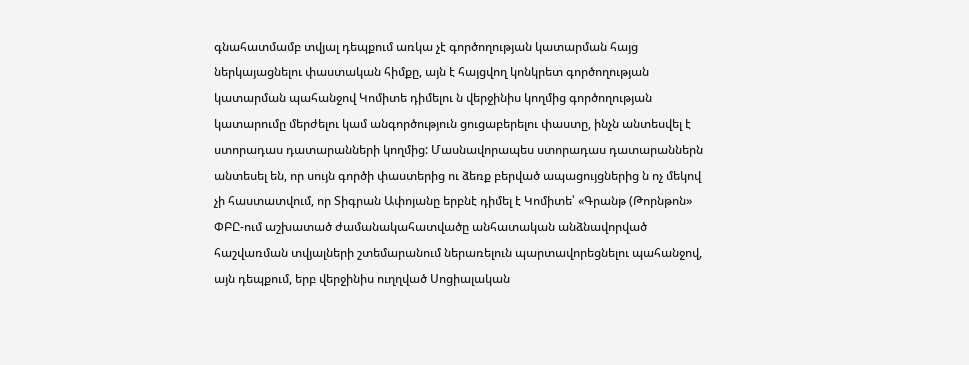գնահատմամբ տվյալ դեպքում առկա չէ գործողության կատարման հայց ներկայացնելու փաստական հիմքը, այն է հայցվող կոնկրետ գործողության կատարման պահանջով Կոմիտե դիմելու ն վերջինիս կողմից գործողության կատարումը մերժելու կամ անգործություն ցուցաբերելու փաստը, ինչն անտեսվել է ստորադաս դատարանների կողմից: Մասնավորապես ստորադաս դատարաններն անտեսել են, որ սույն գործի փաստերից ու ձեռք բերված ապացույցներից ն ոչ մեկով չի հաստատվում, որ Տիգրան Ափոյանը երբնէ դիմել է Կոմիտե՝ «Գրանթ (Թորնթոն» ՓԲԸ-ում աշխատած ժամանակահատվածը անհատական անձնավորված հաշվառման տվյալների շտեմարանում ներառելուն պարտավորեցնելու պահանջով, այն դեպքում, երբ վերջինիս ուղղված Սոցիալական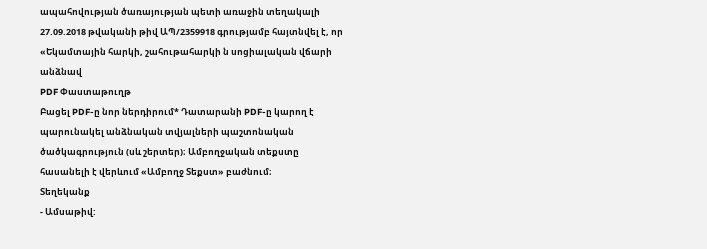ապահովության ծառայության պետի առաջին տեղակալի 27.09.2018 թվականի թիվ ԱՊ/2359918 գրությամբ հայտնվել է, որ «Եկամտային հարկի, շահութահարկի ն սոցիալական վճարի անձնավ
PDF Փաստաթուղթ
Բացել PDF-ը նոր ներդիրում* Դատարանի PDF-ը կարող է պարունակել անձնական տվյալների պաշտոնական ծածկագրություն (սև շերտեր)։ Ամբողջական տեքստը հասանելի է վերևում «Ամբողջ Տեքստ» բաժնում։
Տեղեկանք
- Ամսաթիվ: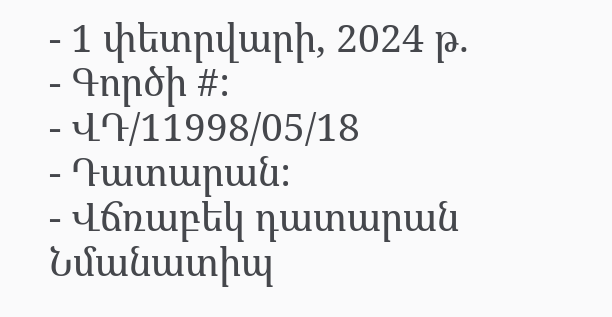- 1 փետրվարի, 2024 թ.
- Գործի #:
- ՎԴ/11998/05/18
- Դատարան:
- Վճռաբեկ դատարան
Նմանատիպ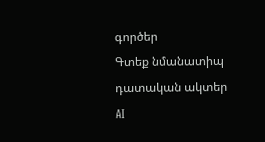գործեր
Գտեք նմանատիպ դատական ակտեր AI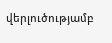վերլուծությամբ